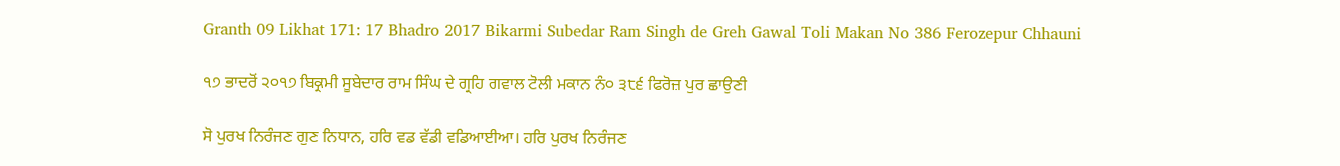Granth 09 Likhat 171: 17 Bhadro 2017 Bikarmi Subedar Ram Singh de Greh Gawal Toli Makan No 386 Ferozepur Chhauni

੧੭ ਭਾਦਰੋਂ ੨੦੧੭ ਬਿਕ੍ਰਮੀ ਸੂਬੇਦਾਰ ਰਾਮ ਸਿੰਘ ਦੇ ਗ੍ਰਹਿ ਗਵਾਲ ਟੋਲੀ ਮਕਾਨ ਨੰ੦ ੩੮੬ ਫਿਰੋਜ਼ ਪੁਰ ਛਾਉਣੀ

ਸੋ ਪੁਰਖ ਨਿਰੰਜਣ ਗੁਣ ਨਿਧਾਨ, ਹਰਿ ਵਡ ਵੱਡੀ ਵਡਿਆਈਆ। ਹਰਿ ਪੁਰਖ ਨਿਰੰਜਣ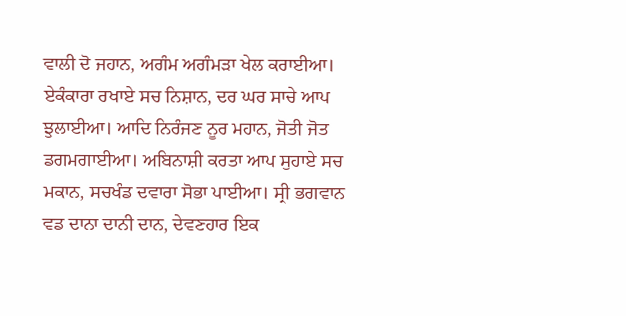ਵਾਲੀ ਦੋ ਜਹਾਨ, ਅਗੰਮ ਅਗੰਮੜਾ ਖੇਲ ਕਰਾਈਆ। ਏਕੰਕਾਰਾ ਰਖਾਏ ਸਚ ਨਿਸ਼ਾਨ, ਦਰ ਘਰ ਸਾਚੇ ਆਪ ਝੁਲਾਈਆ। ਆਦਿ ਨਿਰੰਜਣ ਨੂਰ ਮਹਾਨ, ਜੋਤੀ ਜੋਤ ਡਗਮਗਾਈਆ। ਅਬਿਨਾਸ਼ੀ ਕਰਤਾ ਆਪ ਸੁਹਾਏ ਸਚ ਮਕਾਨ, ਸਚਖੰਡ ਦਵਾਰਾ ਸੋਭਾ ਪਾਈਆ। ਸ੍ਰੀ ਭਗਵਾਨ ਵਡ ਦਾਨਾ ਦਾਨੀ ਦਾਨ, ਦੇਵਣਹਾਰ ਇਕ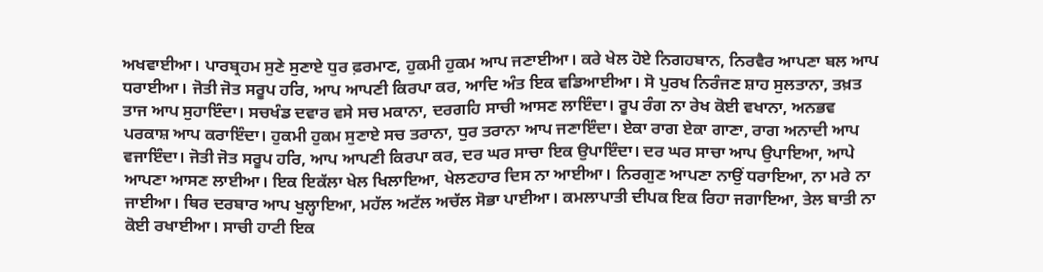ਅਖਵਾਈਆ। ਪਾਰਬ੍ਰਹਮ ਸੁਣੇ ਸੁਣਾਏ ਧੁਰ ਫ਼ਰਮਾਣ, ਹੁਕਮੀ ਹੁਕਮ ਆਪ ਜਣਾਈਆ। ਕਰੇ ਖੇਲ ਹੋਏ ਨਿਗਹਬਾਨ, ਨਿਰਵੈਰ ਆਪਣਾ ਬਲ ਆਪ ਧਰਾਈਆ। ਜੋਤੀ ਜੋਤ ਸਰੂਪ ਹਰਿ, ਆਪ ਆਪਣੀ ਕਿਰਪਾ ਕਰ, ਆਦਿ ਅੰਤ ਇਕ ਵਡਿਆਈਆ। ਸੋ ਪੁਰਖ ਨਿਰੰਜਣ ਸ਼ਾਹ ਸੁਲਤਾਨਾ, ਤਖ਼ਤ ਤਾਜ ਆਪ ਸੁਹਾਇੰਦਾ। ਸਚਖੰਡ ਦਵਾਰ ਵਸੇ ਸਚ ਮਕਾਨਾ, ਦਰਗਹਿ ਸਾਚੀ ਆਸਣ ਲਾਇੰਦਾ। ਰੂਪ ਰੰਗ ਨਾ ਰੇਖ ਕੋਈ ਵਖਾਨਾ, ਅਨਭਵ ਪਰਕਾਸ਼ ਆਪ ਕਰਾਇੰਦਾ। ਹੁਕਮੀ ਹੁਕਮ ਸੁਣਾਏ ਸਚ ਤਰਾਨਾ, ਧੁਰ ਤਰਾਨਾ ਆਪ ਜਣਾਇੰਦਾ। ਏਕਾ ਰਾਗ ਏਕਾ ਗਾਣਾ, ਰਾਗ ਅਨਾਦੀ ਆਪ ਵਜਾਇੰਦਾ। ਜੋਤੀ ਜੋਤ ਸਰੂਪ ਹਰਿ, ਆਪ ਆਪਣੀ ਕਿਰਪਾ ਕਰ, ਦਰ ਘਰ ਸਾਚਾ ਇਕ ਉਪਾਇੰਦਾ। ਦਰ ਘਰ ਸਾਚਾ ਆਪ ਉਪਾਇਆ, ਆਪੇ ਆਪਣਾ ਆਸਣ ਲਾਈਆ। ਇਕ ਇਕੱਲਾ ਖੇਲ ਖਿਲਾਇਆ, ਖੇਲਣਹਾਰ ਦਿਸ ਨਾ ਆਈਆ। ਨਿਰਗੁਣ ਆਪਣਾ ਨਾਉਂ ਧਰਾਇਆ, ਨਾ ਮਰੇ ਨਾ ਜਾਈਆ। ਥਿਰ ਦਰਬਾਰ ਆਪ ਖੁਲ੍ਹਾਇਆ, ਮਹੱਲ ਅਟੱਲ ਅਚੱਲ ਸੋਭਾ ਪਾਈਆ। ਕਮਲਾਪਾਤੀ ਦੀਪਕ ਇਕ ਰਿਹਾ ਜਗਾਇਆ, ਤੇਲ ਬਾਤੀ ਨਾ ਕੋਈ ਰਖਾਈਆ। ਸਾਚੀ ਹਾਟੀ ਇਕ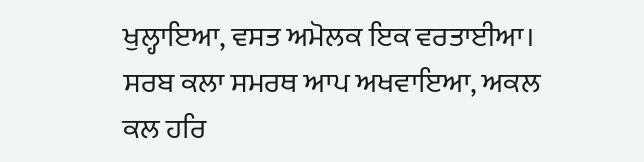ਖੁਲ੍ਹਾਇਆ, ਵਸਤ ਅਮੋਲਕ ਇਕ ਵਰਤਾਈਆ। ਸਰਬ ਕਲਾ ਸਮਰਥ ਆਪ ਅਖਵਾਇਆ, ਅਕਲ ਕਲ ਹਰਿ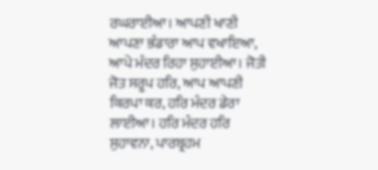ਰਘਰਾਈਆ। ਆਪਣੀ ਖਾਣੀ ਆਪਣਾ ਭੰਡਾਰਾ ਆਪ ਵਖਾਇਆ, ਆਪੇ ਮੰਦਰ ਰਿਹਾ ਸੁਹਾਈਆ। ਜੋਤੀ ਜੋਤ ਸਰੂਪ ਹਰਿ, ਆਪ ਆਪਣੀ ਕਿਰਪਾ ਕਰ, ਹਰਿ ਮੰਦਰ ਡੇਰਾ ਲਾਈਆ। ਹਰਿ ਮੰਦਰ ਹਰਿ ਸੁਹਾਵਨਾ, ਪਾਰਬ੍ਰਹਮ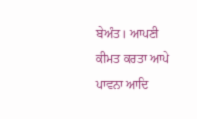ਬੇਅੰਤ। ਆਪਣੀ ਕੀਮਤ ਕਰਤਾ ਆਪੇ ਪਾਵਨਾ ਆਦਿ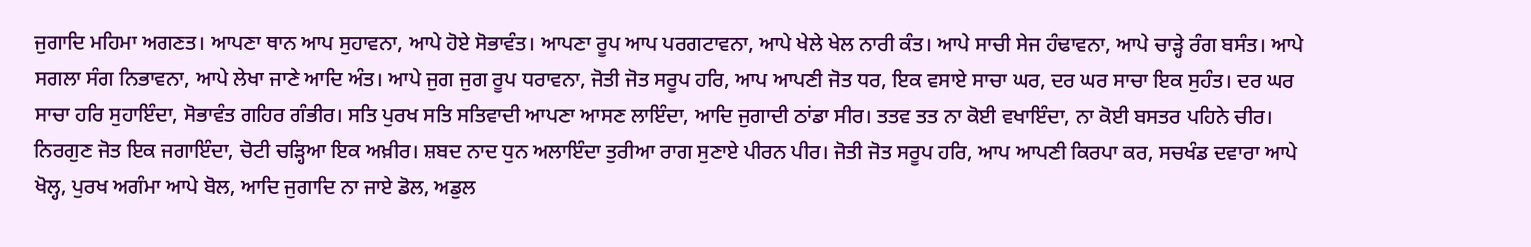ਜੁਗਾਦਿ ਮਹਿਮਾ ਅਗਣਤ। ਆਪਣਾ ਥਾਨ ਆਪ ਸੁਹਾਵਨਾ, ਆਪੇ ਹੋਏ ਸੋਭਾਵੰਤ। ਆਪਣਾ ਰੂਪ ਆਪ ਪਰਗਟਾਵਨਾ, ਆਪੇ ਖੇਲੇ ਖੇਲ ਨਾਰੀ ਕੰਤ। ਆਪੇ ਸਾਚੀ ਸੇਜ ਹੰਢਾਵਨਾ, ਆਪੇ ਚਾੜ੍ਹੇ ਰੰਗ ਬਸੰਤ। ਆਪੇ ਸਗਲਾ ਸੰਗ ਨਿਭਾਵਨਾ, ਆਪੇ ਲੇਖਾ ਜਾਣੇ ਆਦਿ ਅੰਤ। ਆਪੇ ਜੁਗ ਜੁਗ ਰੂਪ ਧਰਾਵਨਾ, ਜੋਤੀ ਜੋਤ ਸਰੂਪ ਹਰਿ, ਆਪ ਆਪਣੀ ਜੋਤ ਧਰ, ਇਕ ਵਸਾਏ ਸਾਚਾ ਘਰ, ਦਰ ਘਰ ਸਾਚਾ ਇਕ ਸੁਹੰਤ। ਦਰ ਘਰ ਸਾਚਾ ਹਰਿ ਸੁਹਾਇੰਦਾ, ਸੋਭਾਵੰਤ ਗਹਿਰ ਗੰਭੀਰ। ਸਤਿ ਪੁਰਖ ਸਤਿ ਸਤਿਵਾਦੀ ਆਪਣਾ ਆਸਣ ਲਾਇੰਦਾ, ਆਦਿ ਜੁਗਾਦੀ ਠਾਂਡਾ ਸੀਰ। ਤਤਵ ਤਤ ਨਾ ਕੋਈ ਵਖਾਇੰਦਾ, ਨਾ ਕੋਈ ਬਸਤਰ ਪਹਿਨੇ ਚੀਰ। ਨਿਰਗੁਣ ਜੋਤ ਇਕ ਜਗਾਇੰਦਾ, ਚੋਟੀ ਚੜ੍ਹਿਆ ਇਕ ਅਖ਼ੀਰ। ਸ਼ਬਦ ਨਾਦ ਧੁਨ ਅਲਾਇੰਦਾ ਤੁਰੀਆ ਰਾਗ ਸੁਣਾਏ ਪੀਰਨ ਪੀਰ। ਜੋਤੀ ਜੋਤ ਸਰੂਪ ਹਰਿ, ਆਪ ਆਪਣੀ ਕਿਰਪਾ ਕਰ, ਸਚਖੰਡ ਦਵਾਰਾ ਆਪੇ ਖੋਲ੍ਹ, ਪੁਰਖ ਅਗੰਮਾ ਆਪੇ ਬੋਲ, ਆਦਿ ਜੁਗਾਦਿ ਨਾ ਜਾਏ ਡੋਲ, ਅਡੁਲ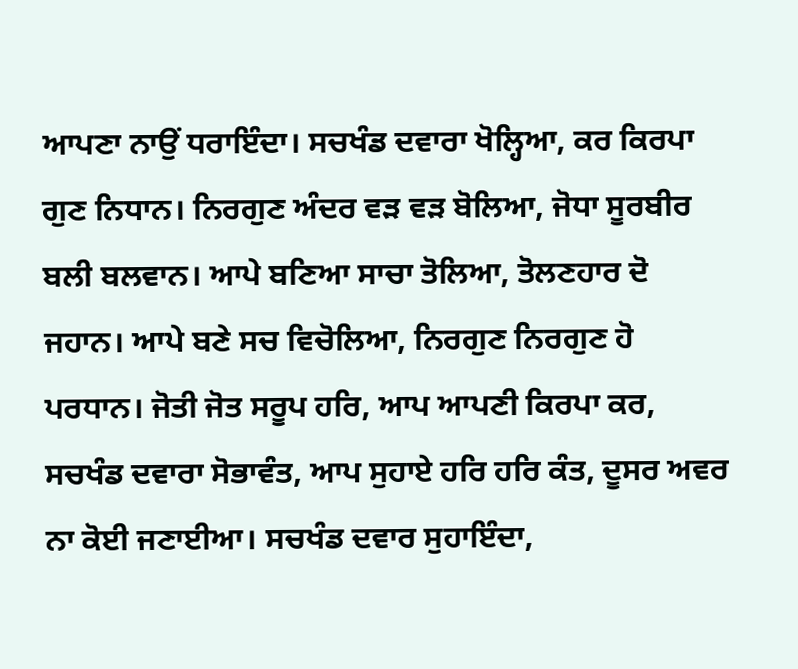ਆਪਣਾ ਨਾਉਂ ਧਰਾਇੰਦਾ। ਸਚਖੰਡ ਦਵਾਰਾ ਖੋਲ੍ਹਿਆ, ਕਰ ਕਿਰਪਾ ਗੁਣ ਨਿਧਾਨ। ਨਿਰਗੁਣ ਅੰਦਰ ਵੜ ਵੜ ਬੋਲਿਆ, ਜੋਧਾ ਸੂਰਬੀਰ ਬਲੀ ਬਲਵਾਨ। ਆਪੇ ਬਣਿਆ ਸਾਚਾ ਤੋਲਿਆ, ਤੋਲਣਹਾਰ ਦੋ ਜਹਾਨ। ਆਪੇ ਬਣੇ ਸਚ ਵਿਚੋਲਿਆ, ਨਿਰਗੁਣ ਨਿਰਗੁਣ ਹੋ ਪਰਧਾਨ। ਜੋਤੀ ਜੋਤ ਸਰੂਪ ਹਰਿ, ਆਪ ਆਪਣੀ ਕਿਰਪਾ ਕਰ, ਸਚਖੰਡ ਦਵਾਰਾ ਸੋਭਾਵੰਤ, ਆਪ ਸੁਹਾਏ ਹਰਿ ਹਰਿ ਕੰਤ, ਦੂਸਰ ਅਵਰ ਨਾ ਕੋਈ ਜਣਾਈਆ। ਸਚਖੰਡ ਦਵਾਰ ਸੁਹਾਇੰਦਾ,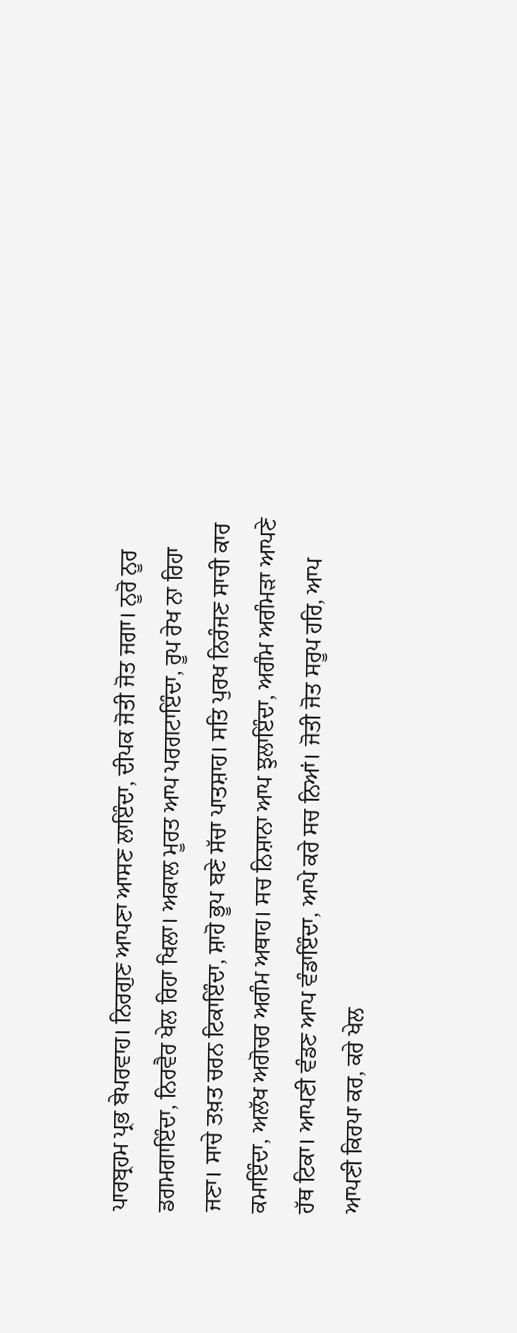ਪਾਰਬ੍ਰਹਮ ਪ੍ਰਭ ਬੇਪਰਵਾਹ। ਨਿਰਗੁਣ ਆਪਣਾ ਆਸਣ ਲਾਇੰਦਾ, ਦੀਪਕ ਜੋਤੀ ਜੋਤ ਜਗਾ। ਨੂਰੋ ਨੂਰ ਡਗਮਗਾਇੰਦਾ, ਨਿਰਵੈਰ ਖੇਲ ਰਿਹਾ ਖਿਲਾ। ਅਕਾਲ ਮੂਰਤ ਆਪ ਪਰਗਟਾਇੰਦਾ, ਰੂਪ ਰੇਖ ਨਾ ਰਿਹਾ ਜਣਾ। ਸਾਚੇ ਤਖ਼ਤ ਚਰਨ ਟਿਕਾਇੰਦਾ, ਸ਼ਾਹੋ ਭੂਪ ਬਣੇ ਸੱਚਾ ਪਾਤਸ਼ਾਹ। ਸਤਿ ਪੁਰਖ ਨਿਰੰਜਣ ਸਾਚੀ ਕਾਰ ਕਮਾਇੰਦਾ, ਅਲੱਖ ਅਗੋਚਰ ਅਗੰਮ ਅਥਾਹ। ਸਚ ਨਿਸ਼ਾਨਾ ਆਪ ਝੁਲਾਇੰਦਾ, ਅਗੰਮ ਅਗੰਮੜਾ ਆਪਣੇ ਹੱਥ ਟਿਕਾ। ਆਪਣੀ ਵੰਡਣ ਆਪ ਵੰਡਾਇੰਦਾ, ਆਪੇ ਕਰੇ ਸਚ ਨਿਆਂ। ਜੋਤੀ ਜੋਤ ਸਰੂਪ ਹਰਿ, ਆਪ ਆਪਣੀ ਕਿਰਪਾ ਕਰ, ਕਰੇ ਖੇਲ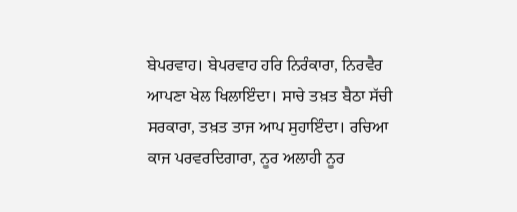ਬੇਪਰਵਾਹ। ਬੇਪਰਵਾਹ ਹਰਿ ਨਿਰੰਕਾਰਾ, ਨਿਰਵੈਰ ਆਪਣਾ ਖੇਲ ਖਿਲਾਇੰਦਾ। ਸਾਚੇ ਤਖ਼ਤ ਬੈਠਾ ਸੱਚੀ ਸਰਕਾਰਾ, ਤਖ਼ਤ ਤਾਜ ਆਪ ਸੁਹਾਇੰਦਾ। ਰਚਿਆ ਕਾਜ ਪਰਵਰਦਿਗਾਰਾ, ਨੂਰ ਅਲਾਹੀ ਨੂਰ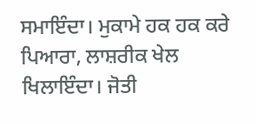ਸਮਾਇੰਦਾ। ਮੁਕਾਮੇ ਹਕ ਹਕ ਕਰੇ ਪਿਆਰਾ, ਲਾਸ਼ਰੀਕ ਖੇਲ ਖਿਲਾਇੰਦਾ। ਜੋਤੀ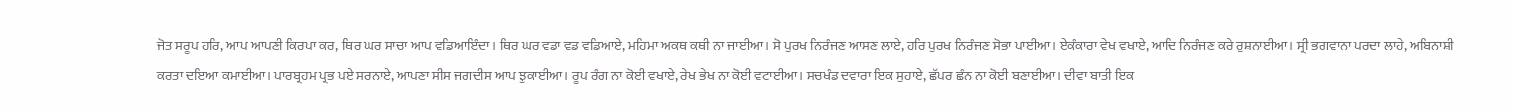ਜੋਤ ਸਰੂਪ ਹਰਿ, ਆਪ ਆਪਣੀ ਕਿਰਪਾ ਕਰ, ਥਿਰ ਘਰ ਸਾਚਾ ਆਪ ਵਡਿਆਇੰਦਾ। ਥਿਰ ਘਰ ਵਡਾ ਵਡ ਵਡਿਆਏ, ਮਹਿਮਾ ਅਕਥ ਕਥੀ ਨਾ ਜਾਈਆ। ਸੋ ਪੁਰਖ ਨਿਰੰਜਣ ਆਸਣ ਲਾਏ, ਹਰਿ ਪੁਰਖ ਨਿਰੰਜਣ ਸੋਭਾ ਪਾਈਆ। ਏਕੰਕਾਰਾ ਵੇਖ ਵਖਾਏ, ਆਦਿ ਨਿਰੰਜਣ ਕਰੇ ਰੁਸ਼ਨਾਈਆ। ਸ੍ਰੀ ਭਗਵਾਨਾ ਪਰਦਾ ਲਾਹੇ, ਅਬਿਨਾਸ਼ੀ ਕਰਤਾ ਦਇਆ ਕਮਾਈਆ। ਪਾਰਬ੍ਰਹਮ ਪ੍ਰਭ ਪਏ ਸਰਨਾਏ, ਆਪਣਾ ਸੀਸ ਜਗਦੀਸ ਆਪ ਝੁਕਾਈਆ। ਰੂਪ ਰੰਗ ਨਾ ਕੋਈ ਵਖਾਏ, ਰੇਖ ਭੇਖ ਨਾ ਕੋਈ ਵਟਾਈਆ। ਸਚਖੰਡ ਦਵਾਰਾ ਇਕ ਸੁਹਾਏ, ਛੱਪਰ ਛੰਨ ਨਾ ਕੋਈ ਬਣਾਈਆ। ਦੀਵਾ ਬਾਤੀ ਇਕ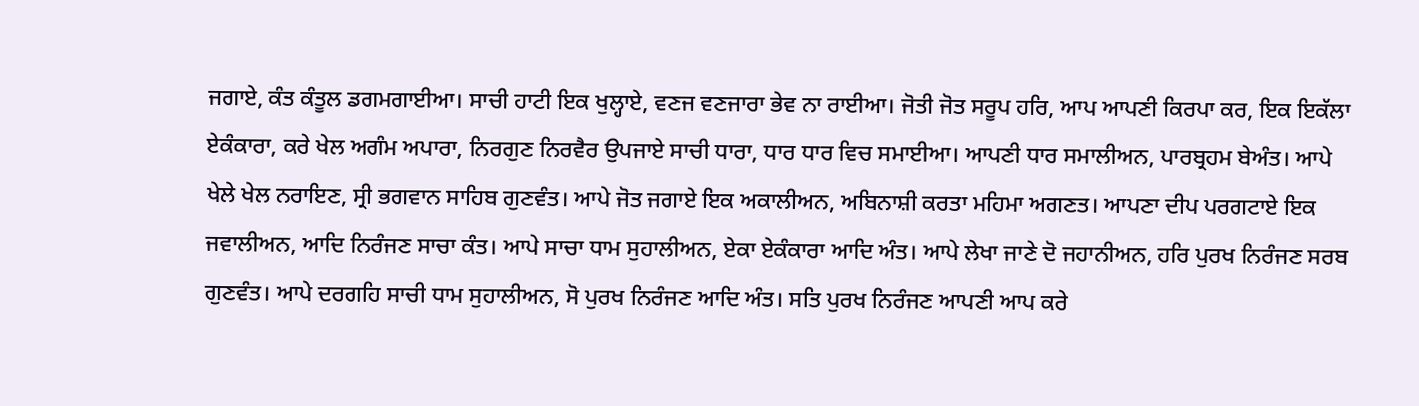ਜਗਾਏ, ਕੰਤ ਕੰਤੂਲ ਡਗਮਗਾਈਆ। ਸਾਚੀ ਹਾਟੀ ਇਕ ਖੁਲ੍ਹਾਏ, ਵਣਜ ਵਣਜਾਰਾ ਭੇਵ ਨਾ ਰਾਈਆ। ਜੋਤੀ ਜੋਤ ਸਰੂਪ ਹਰਿ, ਆਪ ਆਪਣੀ ਕਿਰਪਾ ਕਰ, ਇਕ ਇਕੱਲਾ ਏਕੰਕਾਰਾ, ਕਰੇ ਖੇਲ ਅਗੰਮ ਅਪਾਰਾ, ਨਿਰਗੁਣ ਨਿਰਵੈਰ ਉਪਜਾਏ ਸਾਚੀ ਧਾਰਾ, ਧਾਰ ਧਾਰ ਵਿਚ ਸਮਾਈਆ। ਆਪਣੀ ਧਾਰ ਸਮਾਲੀਅਨ, ਪਾਰਬ੍ਰਹਮ ਬੇਅੰਤ। ਆਪੇ ਖੇਲੇ ਖੇਲ ਨਰਾਇਣ, ਸ੍ਰੀ ਭਗਵਾਨ ਸਾਹਿਬ ਗੁਣਵੰਤ। ਆਪੇ ਜੋਤ ਜਗਾਏ ਇਕ ਅਕਾਲੀਅਨ, ਅਬਿਨਾਸ਼ੀ ਕਰਤਾ ਮਹਿਮਾ ਅਗਣਤ। ਆਪਣਾ ਦੀਪ ਪਰਗਟਾਏ ਇਕ ਜਵਾਲੀਅਨ, ਆਦਿ ਨਿਰੰਜਣ ਸਾਚਾ ਕੰਤ। ਆਪੇ ਸਾਚਾ ਧਾਮ ਸੁਹਾਲੀਅਨ, ਏਕਾ ਏਕੰਕਾਰਾ ਆਦਿ ਅੰਤ। ਆਪੇ ਲੇਖਾ ਜਾਣੇ ਦੋ ਜਹਾਨੀਅਨ, ਹਰਿ ਪੁਰਖ ਨਿਰੰਜਣ ਸਰਬ ਗੁਣਵੰਤ। ਆਪੇ ਦਰਗਹਿ ਸਾਚੀ ਧਾਮ ਸੁਹਾਲੀਅਨ, ਸੋ ਪੁਰਖ ਨਿਰੰਜਣ ਆਦਿ ਅੰਤ। ਸਤਿ ਪੁਰਖ ਨਿਰੰਜਣ ਆਪਣੀ ਆਪ ਕਰੇ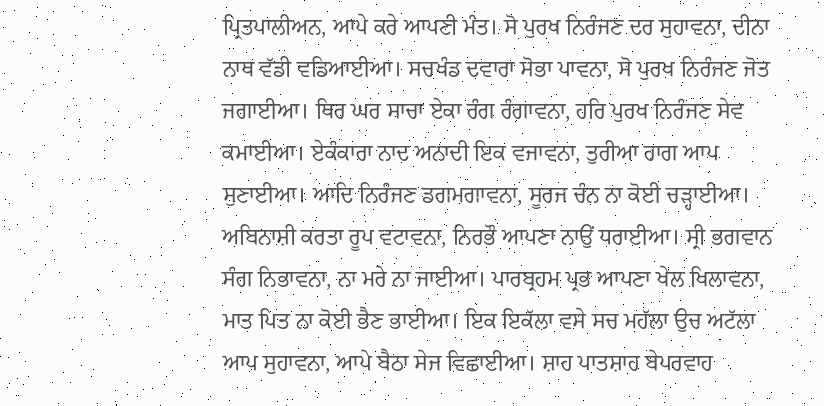ਪ੍ਰਿਤਪਾਲੀਅਨ, ਆਪੇ ਕਰੇ ਆਪਣੀ ਮੰਤ। ਸੋ ਪੁਰਖ ਨਿਰੰਜਣ ਦਰ ਸੁਹਾਵਨਾ, ਦੀਨਾ ਨਾਥ ਵੱਡੀ ਵਡਿਆਈਆ। ਸਚਖੰਡ ਦਵਾਰਾ ਸੋਭਾ ਪਾਵਨਾ, ਸੋ ਪੁਰਖ ਨਿਰੰਜਣ ਜੋਤ ਜਗਾਈਆ। ਥਿਰ ਘਰ ਸਾਚਾ ਏਕਾ ਰੰਗ ਰੰਗਾਵਨਾ, ਹਰਿ ਪੁਰਖ ਨਿਰੰਜਣ ਸੇਵ ਕਮਾਈਆ। ਏਕੰਕਾਰਾ ਨਾਦ ਅਨਾਦੀ ਇਕ ਵਜਾਵਨਾ, ਤੁਰੀਆ ਰਾਗ ਆਪ ਸੁਣਾਈਆ। ਆਦਿ ਨਿਰੰਜਣ ਡਗਮਗਾਵਨਾ, ਸੂਰਜ ਚੰਨ ਨਾ ਕੋਈ ਚੜ੍ਹਾਈਆ। ਅਬਿਨਾਸ਼ੀ ਕਰਤਾ ਰੂਪ ਵਟਾਵਨਾ, ਨਿਰਭੌ ਆਪਣਾ ਨਾਉਂ ਧਰਾਈਆ। ਸ੍ਰੀ ਭਗਵਾਨ ਸੰਗ ਨਿਭਾਵਨਾ, ਨਾ ਮਰੇ ਨਾ ਜਾਈਆ। ਪਾਰਬ੍ਰਹਮ ਪ੍ਰਭ ਆਪਣਾ ਖੇਲ ਖਿਲਾਵਨਾ, ਮਾਤ ਪਿਤ ਨਾ ਕੋਈ ਭੈਣ ਭਾਈਆ। ਇਕ ਇਕੱਲਾ ਵਸੇ ਸਚ ਮਹੱਲਾ ਉਚ ਅਟੱਲਾ ਆਪ ਸੁਹਾਵਨਾ, ਆਪੇ ਬੈਠਾ ਸੇਜ ਵਿਛਾਈਆ। ਸ਼ਾਹ ਪਾਤਸ਼ਾਹ ਬੇਪਰਵਾਹ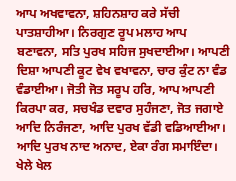ਆਪ ਅਖਵਾਵਨਾ, ਸ਼ਹਿਨਸ਼ਾਹ ਕਰੇ ਸੱਚੀ ਪਾਤਸ਼ਾਹੀਆ। ਨਿਰਗੁਣ ਰੂਪ ਮਲਾਹ ਆਪ ਬਣਾਵਨਾ, ਸਤਿ ਪੁਰਖ ਸਹਿਜ ਸੁਖਦਾਈਆ। ਆਪਣੀ ਦਿਸ਼ਾ ਆਪਣੀ ਕੂਟ ਵੇਖ ਵਖਾਵਨਾ, ਚਾਰ ਕੁੰਟ ਨਾ ਵੰਡ ਵੰਡਾਈਆ। ਜੋਤੀ ਜੋਤ ਸਰੂਪ ਹਰਿ, ਆਪ ਆਪਣੀ ਕਿਰਪਾ ਕਰ, ਸਚਖੰਡ ਦਵਾਰ ਸੁਹੰਜਣਾ, ਜੋਤ ਜਗਾਏ ਆਦਿ ਨਿਰੰਜਣਾ, ਆਦਿ ਪੁਰਖ ਵੱਡੀ ਵਡਿਆਈਆ। ਆਦਿ ਪੁਰਖ ਨਾਦ ਅਨਾਦ, ਏਕਾ ਰੰਗ ਸਮਾਇੰਦਾ। ਖੇਲੇ ਖੇਲ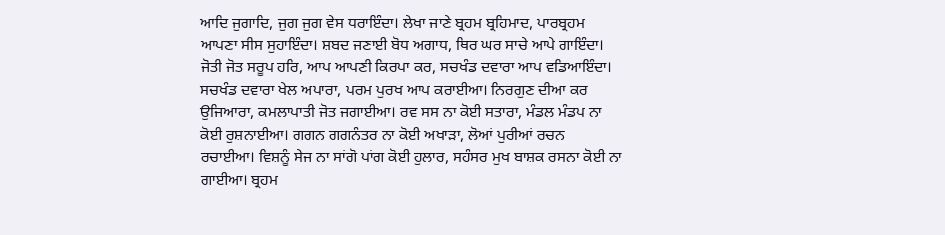ਆਦਿ ਜੁਗਾਦਿ, ਜੁਗ ਜੁਗ ਵੇਸ ਧਰਾਇੰਦਾ। ਲੇਖਾ ਜਾਣੇ ਬ੍ਰਹਮ ਬ੍ਰਹਿਮਾਦ, ਪਾਰਬ੍ਰਹਮ ਆਪਣਾ ਸੀਸ ਸੁਹਾਇੰਦਾ। ਸ਼ਬਦ ਜਣਾਈ ਬੋਧ ਅਗਾਧ, ਥਿਰ ਘਰ ਸਾਚੇ ਆਪੇ ਗਾਇੰਦਾ। ਜੋਤੀ ਜੋਤ ਸਰੂਪ ਹਰਿ, ਆਪ ਆਪਣੀ ਕਿਰਪਾ ਕਰ, ਸਚਖੰਡ ਦਵਾਰਾ ਆਪ ਵਡਿਆਇੰਦਾ। ਸਚਖੰਡ ਦਵਾਰਾ ਖੇਲ ਅਪਾਰਾ, ਪਰਮ ਪੁਰਖ ਆਪ ਕਰਾਈਆ। ਨਿਰਗੁਣ ਦੀਆ ਕਰ ਉਜਿਆਰਾ, ਕਮਲਾਪਾਤੀ ਜੋਤ ਜਗਾਈਆ। ਰਵ ਸਸ ਨਾ ਕੋਈ ਸਤਾਰਾ, ਮੰਡਲ ਮੰਡਪ ਨਾ ਕੋਈ ਰੁਸ਼ਨਾਈਆ। ਗਗਨ ਗਗਨੰਤਰ ਨਾ ਕੋਈ ਅਖਾੜਾ, ਲੋਆਂ ਪੁਰੀਆਂ ਰਚਨ ਰਚਾਈਆ। ਵਿਸ਼ਨੂੰ ਸੇਜ ਨਾ ਸਾਂਗੋ ਪਾਂਗ ਕੋਈ ਹੁਲਾਰ, ਸਹੰਸਰ ਮੁਖ ਬਾਸ਼ਕ ਰਸਨਾ ਕੋਈ ਨਾ ਗਾਈਆ। ਬ੍ਰਹਮ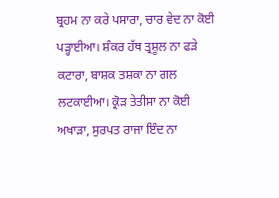ਬ੍ਰਹਮ ਨਾ ਕਰੇ ਪਸਾਰਾ, ਚਾਰ ਵੇਦ ਨਾ ਕੋਈ ਪੜ੍ਹਾਈਆ। ਸ਼ੰਕਰ ਹੱਥ ਤ੍ਰਸ਼ੂਲ ਨਾ ਫੜੇ ਕਟਾਰਾ, ਬਾਸ਼ਕ ਤਸ਼ਕਾ ਨਾ ਗਲ ਲਟਕਾਈਆ। ਕ੍ਰੋੜ ਤੇਤੀਸਾ ਨਾ ਕੋਈ ਅਖਾੜਾ, ਸੁਰਪਤ ਰਾਜਾ ਇੰਦ ਨਾ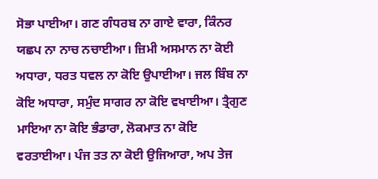ਸੋਭਾ ਪਾਈਆ। ਗਣ ਗੰਧਰਬ ਨਾ ਗਾਏ ਵਾਰਾ, ਕਿੰਨਰ ਯਛਪ ਨਾ ਨਾਚ ਨਚਾਈਆ। ਜ਼ਿਮੀ ਅਸਮਾਨ ਨਾ ਕੋਈ ਅਧਾਰਾ, ਧਰਤ ਧਵਲ ਨਾ ਕੋਇ ਉਪਾਈਆ। ਜਲ ਬਿੰਬ ਨਾ ਕੋਇ ਅਧਾਰਾ, ਸਮੁੰਦ ਸਾਗਰ ਨਾ ਕੋਇ ਵਖਾਈਆ। ਤ੍ਰੈਗੁਣ ਮਾਇਆ ਨਾ ਕੋਇ ਭੰਡਾਰਾ, ਲੋਕਮਾਤ ਨਾ ਕੋਇ ਵਰਤਾਈਆ। ਪੰਜ ਤਤ ਨਾ ਕੋਈ ਉਜਿਆਰਾ, ਅਪ ਤੇਜ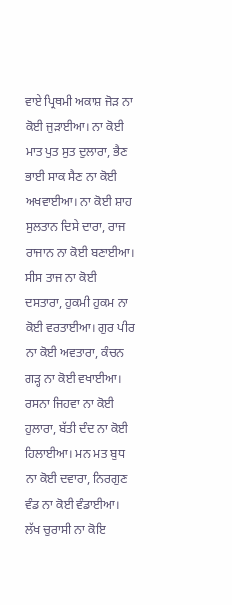ਵਾਏ ਪ੍ਰਿਥਮੀ ਅਕਾਸ਼ ਜੋੜ ਨਾ ਕੋਈ ਜੁੜਾਈਆ। ਨਾ ਕੋਈ ਮਾਤ ਪੁਤ ਸੁਤ ਦੁਲਾਰਾ, ਭੈਣ ਭਾਈ ਸਾਕ ਸੈਣ ਨਾ ਕੋਈ ਅਖਵਾਈਆ। ਨਾ ਕੋਈ ਸ਼ਾਹ ਸੁਲਤਾਨ ਦਿਸੇ ਦਾਰਾ, ਰਾਜ ਰਾਜਾਨ ਨਾ ਕੋਈ ਬਣਾਈਆ। ਸੀਸ ਤਾਜ ਨਾ ਕੋਈ ਦਸਤਾਰਾ, ਹੁਕਮੀ ਹੁਕਮ ਨਾ ਕੋਈ ਵਰਤਾਈਆ। ਗੁਰ ਪੀਰ ਨਾ ਕੋਈ ਅਵਤਾਰਾ, ਕੰਚਨ ਗੜ੍ਹ ਨਾ ਕੋਈ ਵਖਾਈਆ। ਰਸਨਾ ਜਿਹਵਾ ਨਾ ਕੋਈ ਹੁਲਾਰਾ, ਬੱਤੀ ਦੰਦ ਨਾ ਕੋਈ ਹਿਲਾਈਆ। ਮਨ ਮਤ ਬੁਧ ਨਾ ਕੋਈ ਦਵਾਰਾ, ਨਿਰਗੁਣ ਵੰਡ ਨਾ ਕੋਈ ਵੰਡਾਈਆ। ਲੱਖ ਚੁਰਾਸੀ ਨਾ ਕੋਇ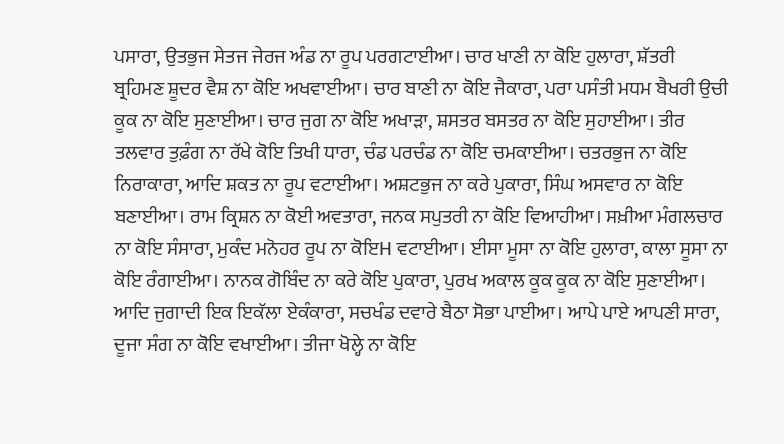ਪਸਾਰਾ, ਉਤਭੁਜ ਸੇਤਜ ਜੇਰਜ ਅੰਡ ਨਾ ਰੂਪ ਪਰਗਟਾਈਆ। ਚਾਰ ਖਾਣੀ ਨਾ ਕੋਇ ਹੁਲਾਰਾ, ਸ਼ੱਤਰੀ ਬ੍ਰਹਿਮਣ ਸ਼ੂਦਰ ਵੈਸ਼ ਨਾ ਕੋਇ ਅਖਵਾਈਆ। ਚਾਰ ਬਾਣੀ ਨਾ ਕੋਇ ਜੈਕਾਰਾ, ਪਰਾ ਪਸੰਤੀ ਮਧਮ ਬੈਖਰੀ ਉਚੀ ਕੂਕ ਨਾ ਕੋਇ ਸੁਣਾਈਆ। ਚਾਰ ਜੁਗ ਨਾ ਕੋਇ ਅਖਾੜਾ, ਸ਼ਸਤਰ ਬਸਤਰ ਨਾ ਕੋਇ ਸੁਹਾਈਆ। ਤੀਰ ਤਲਵਾਰ ਤੁਫ਼ੰਗ ਨਾ ਰੱਖੇ ਕੋਇ ਤਿਖੀ ਧਾਰਾ, ਚੰਡ ਪਰਚੰਡ ਨਾ ਕੋਇ ਚਮਕਾਈਆ। ਚਤਰਭੁਜ ਨਾ ਕੋਇ ਨਿਰਾਕਾਰਾ, ਆਦਿ ਸ਼ਕਤ ਨਾ ਰੂਪ ਵਟਾਈਆ। ਅਸ਼ਟਭੁਜ ਨਾ ਕਰੇ ਪੁਕਾਰਾ, ਸਿੰਘ ਅਸਵਾਰ ਨਾ ਕੋਇ ਬਣਾਈਆ। ਰਾਮ ਕ੍ਰਿਸ਼ਨ ਨਾ ਕੋਈ ਅਵਤਾਰਾ, ਜਨਕ ਸਪੁਤਰੀ ਨਾ ਕੋਇ ਵਿਆਹੀਆ। ਸਖ਼ੀਆ ਮੰਗਲਚਾਰ ਨਾ ਕੋਇ ਸੰਸਾਰਾ, ਮੁਕੰਦ ਮਨੋਹਰ ਰੂਪ ਨਾ ਕੋਇH ਵਟਾਈਆ। ਈਸਾ ਮੂਸਾ ਨਾ ਕੋਇ ਹੁਲਾਰਾ, ਕਾਲਾ ਸੂਸਾ ਨਾ ਕੋਇ ਰੰਗਾਈਆ। ਨਾਨਕ ਗੋਬਿੰਦ ਨਾ ਕਰੇ ਕੋਇ ਪੁਕਾਰਾ, ਪੁਰਖ ਅਕਾਲ ਕੂਕ ਕੂਕ ਨਾ ਕੋਇ ਸੁਣਾਈਆ। ਆਦਿ ਜੁਗਾਦੀ ਇਕ ਇਕੱਲਾ ਏਕੰਕਾਰਾ, ਸਚਖੰਡ ਦਵਾਰੇ ਬੈਠਾ ਸੋਭਾ ਪਾਈਆ। ਆਪੇ ਪਾਏ ਆਪਣੀ ਸਾਰਾ, ਦੂਜਾ ਸੰਗ ਨਾ ਕੋਇ ਵਖਾਈਆ। ਤੀਜਾ ਖੋਲ੍ਹੇ ਨਾ ਕੋਇ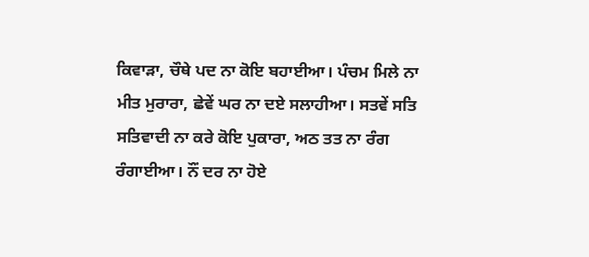ਕਿਵਾੜਾ, ਚੌਥੇ ਪਦ ਨਾ ਕੋਇ ਬਹਾਈਆ। ਪੰਚਮ ਮਿਲੇ ਨਾ ਮੀਤ ਮੁਰਾਰਾ, ਛੇਵੇਂ ਘਰ ਨਾ ਦਏ ਸਲਾਹੀਆ। ਸਤਵੇਂ ਸਤਿ ਸਤਿਵਾਦੀ ਨਾ ਕਰੇ ਕੋਇ ਪੁਕਾਰਾ, ਅਠ ਤਤ ਨਾ ਰੰਗ ਰੰਗਾਈਆ। ਨੌਂ ਦਰ ਨਾ ਹੋਏ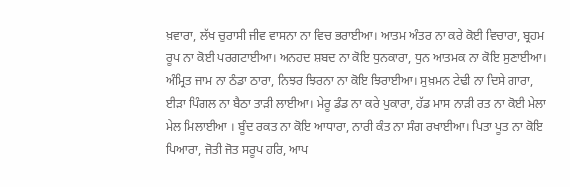ਖ਼ਵਾਰਾ, ਲੱਖ ਚੁਰਾਸੀ ਜੀਵ ਵਾਸਨਾ ਨਾ ਵਿਚ ਭਰਾਈਆ। ਆਤਮ ਅੰਤਰ ਨਾ ਕਰੇ ਕੋਈ ਵਿਚਾਰਾ, ਬ੍ਰਹਮ ਰੂਪ ਨਾ ਕੋਈ ਪਰਗਟਾਈਆ। ਅਨਹਦ ਸ਼ਬਦ ਨਾ ਕੋਇ ਧੁਨਕਾਰਾ, ਧੁਨ ਆਤਮਕ ਨਾ ਕੋਇ ਸੁਣਾਈਆ। ਅੰਮ੍ਰਿਤ ਜਾਮ ਨਾ ਠੰਡਾ ਠਾਰਾ, ਨਿਝਰ ਝਿਰਨਾ ਨਾ ਕੋਇ ਝਿਰਾਈਆ। ਸੁਖ਼ਮਨ ਟੇਢੀ ਨਾ ਦਿਸੇ ਗਾਰਾ, ਈੜਾ ਪਿੰਗਲ ਨਾ ਬੈਠਾ ਤਾੜੀ ਲਾਈਆ। ਮੇਰੂ ਡੰਡ ਨਾ ਕਰੇ ਪੁਕਾਰਾ, ਹੱਡ ਮਾਸ ਨਾੜੀ ਰਤ ਨਾ ਕੋਈ ਮੇਲਾ ਮੇਲ ਮਿਲਾਈਆ । ਬੂੰਦ ਰਕਤ ਨਾ ਕੋਇ ਆਧਾਰਾ, ਨਾਰੀ ਕੰਤ ਨਾ ਸੰਗ ਰਖਾਈਆ। ਪਿਤਾ ਪੂਤ ਨਾ ਕੋਇ ਪਿਆਰਾ, ਜੋਤੀ ਜੋਤ ਸਰੂਪ ਹਰਿ, ਆਪ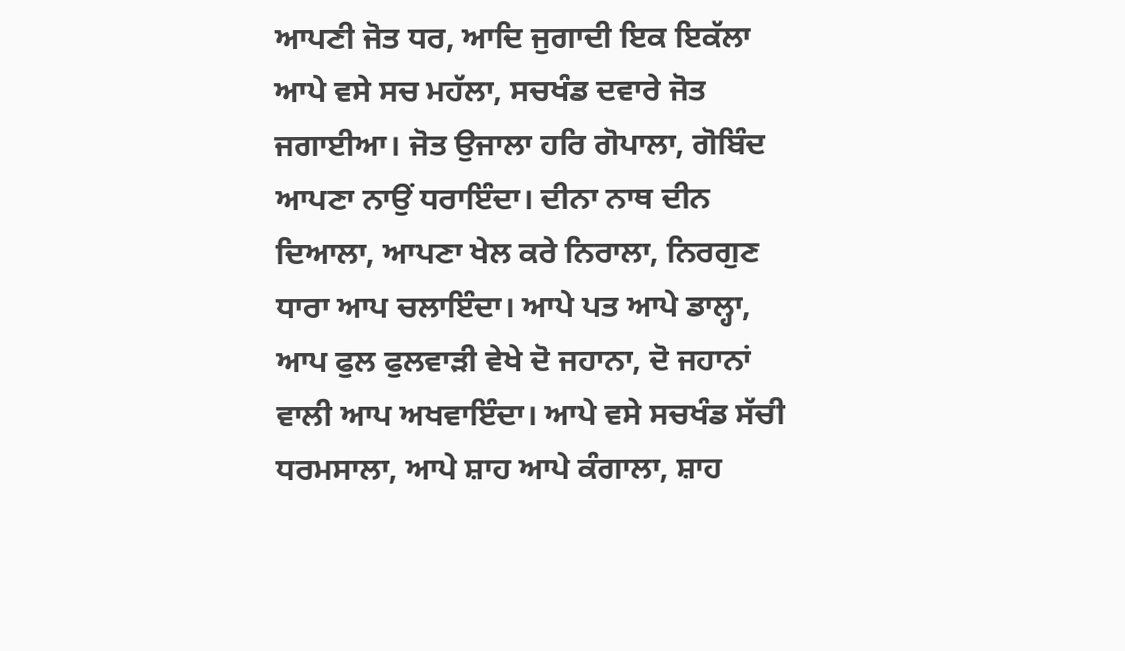ਆਪਣੀ ਜੋਤ ਧਰ, ਆਦਿ ਜੁਗਾਦੀ ਇਕ ਇਕੱਲਾ ਆਪੇ ਵਸੇ ਸਚ ਮਹੱਲਾ, ਸਚਖੰਡ ਦਵਾਰੇ ਜੋਤ ਜਗਾਈਆ। ਜੋਤ ਉਜਾਲਾ ਹਰਿ ਗੋਪਾਲਾ, ਗੋਬਿੰਦ ਆਪਣਾ ਨਾਉਂ ਧਰਾਇੰਦਾ। ਦੀਨਾ ਨਾਥ ਦੀਨ ਦਿਆਲਾ, ਆਪਣਾ ਖੇਲ ਕਰੇ ਨਿਰਾਲਾ, ਨਿਰਗੁਣ ਧਾਰਾ ਆਪ ਚਲਾਇੰਦਾ। ਆਪੇ ਪਤ ਆਪੇ ਡਾਲ੍ਹਾ, ਆਪ ਫੁਲ ਫੁਲਵਾੜੀ ਵੇਖੇ ਦੋ ਜਹਾਨਾ, ਦੋ ਜਹਾਨਾਂ ਵਾਲੀ ਆਪ ਅਖਵਾਇੰਦਾ। ਆਪੇ ਵਸੇ ਸਚਖੰਡ ਸੱਚੀ ਧਰਮਸਾਲਾ, ਆਪੇ ਸ਼ਾਹ ਆਪੇ ਕੰਗਾਲਾ, ਸ਼ਾਹ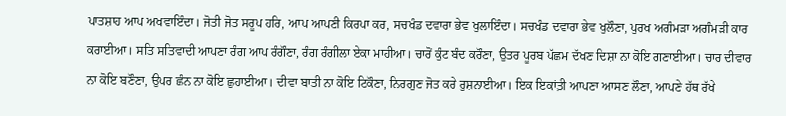ਪਾਤਸ਼ਾਹ ਆਪ ਅਖਵਾਇੰਦਾ। ਜੋਤੀ ਜੋਤ ਸਰੂਪ ਹਰਿ, ਆਪ ਆਪਣੀ ਕਿਰਪਾ ਕਰ, ਸਚਖੰਡ ਦਵਾਰਾ ਭੇਵ ਖੁਲਾਇੰਦਾ। ਸਚਖੰਡ ਦਵਾਰਾ ਭੇਵ ਖੁਲੌਣਾ, ਪੁਰਖ ਅਗੰਮੜਾ ਅਗੰਮੜੀ ਕਾਰ ਕਰਾਈਆ। ਸਤਿ ਸਤਿਵਾਦੀ ਆਪਣਾ ਰੰਗ ਆਪ ਰੰਗੌਣਾ, ਰੰਗ ਰੰਗੀਲਾ ਏਕਾ ਮਾਹੀਆ। ਚਾਰੋਂ ਕੁੰਟ ਬੰਦ ਕਰੌਣਾ, ਉਤਰ ਪੂਰਬ ਪੱਛਮ ਦੱਖਣ ਦਿਸ਼ਾ ਨਾ ਕੋਇ ਗਣਾਈਆ। ਚਾਰ ਦੀਵਾਰ ਨਾ ਕੋਇ ਬਣੌਣਾ, ਉਪਰ ਛੰਨ ਨਾ ਕੋਇ ਛੁਹਾਈਆ। ਦੀਵਾ ਬਾਤੀ ਨਾ ਕੋਇ ਟਿਕੌਣਾ, ਨਿਰਗੁਣ ਜੋਤ ਕਰੇ ਰੁਸ਼ਨਾਈਆ। ਇਕ ਇਕਾਂਤ਼ੀ ਆਪਣਾ ਆਸਣ ਲੌਣਾ, ਆਪਣੇ ਹੱਥ ਰੱਖੇ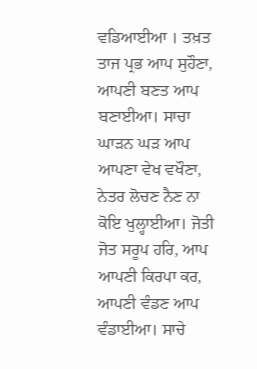ਵਡਿਆਈਆ । ਤਖ਼ਤ ਤਾਜ ਪ੍ਰਭ ਆਪ ਸੁਹੌਣਾ, ਆਪਣੀ ਬਣਤ ਆਪ ਬਣਾਈਆ। ਸਾਚਾ ਘਾੜਨ ਘੜ ਆਪ ਆਪਣਾ ਵੇਖ ਵਖੌਣਾ, ਨੇਤਰ ਲੋਚਣ ਨੈਣ ਨਾ ਕੋਇ ਖੁਲ੍ਹਾਈਆ। ਜੋਤੀ ਜੋਤ ਸਰੂਪ ਹਰਿ, ਆਪ ਆਪਣੀ ਕਿਰਪਾ ਕਰ, ਆਪਣੀ ਵੰਡਣ ਆਪ ਵੰਡਾਈਆ। ਸਾਚੇ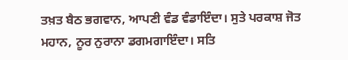ਤਖ਼ਤ ਬੈਠ ਭਗਵਾਨ, ਆਪਣੀ ਵੰਡ ਵੰਡਾਇੰਦਾ। ਸੁਤੇ ਪਰਕਾਸ਼ ਜੋਤ ਮਹਾਨ, ਨੂਰ ਨੁਰਾਨਾ ਡਗਮਗਾਇੰਦਾ। ਸਤਿ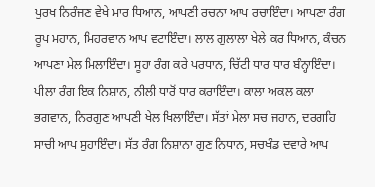ਪੁਰਖ ਨਿਰੰਜਣ ਵੇਖੇ ਮਾਰ ਧਿਆਨ, ਆਪਣੀ ਰਚਨਾ ਆਪ ਰਚਾਇੰਦਾ। ਆਪਣਾ ਰੰਗ ਰੂਪ ਮਹਾਨ, ਮਿਹਰਵਾਨ ਆਪ ਵਟਾਇੰਦਾ। ਲਾਲ ਗੁਲਾਲਾ ਖੇਲੇ ਕਰ ਧਿਆਨ, ਕੰਚਨ ਆਪਣਾ ਮੇਲ ਮਿਲਾਇੰਦਾ। ਸੂਹਾ ਰੰਗ ਕਰੇ ਪਰਧਾਨ, ਚਿੱਟੀ ਧਾਰ ਧਾਰ ਬੰਨ੍ਹਾਇੰਦਾ। ਪੀਲਾ ਰੰਗ ਇਕ ਨਿਸ਼ਾਨ, ਨੀਲੀ ਧਾਰੋਂ ਧਾਰ ਕਰਾਇੰਦਾ। ਕਾਲਾ ਅਕਲ ਕਲਾ ਭਗਵਾਨ, ਨਿਰਗੁਣ ਆਪਣੀ ਖੇਲ ਖਿਲਾਇੰਦਾ। ਸੱਤਾਂ ਮੇਲਾ ਸਚ ਜਹਾਨ, ਦਰਗਹਿ ਸਾਚੀ ਆਪ ਸੁਹਾਇੰਦਾ। ਸੱਤ ਰੰਗ ਨਿਸ਼ਾਨਾ ਗੁਣ ਨਿਧਾਨ, ਸਚਖੰਡ ਦਵਾਰੇ ਆਪ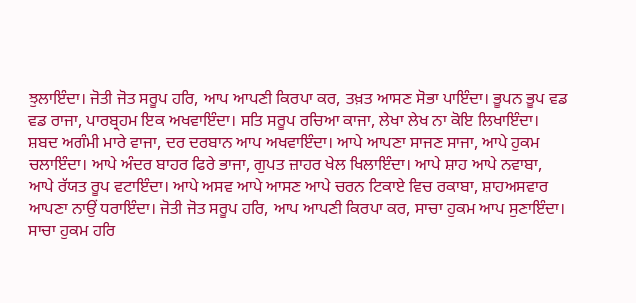ਝੁਲਾਇੰਦਾ। ਜੋਤੀ ਜੋਤ ਸਰੂਪ ਹਰਿ, ਆਪ ਆਪਣੀ ਕਿਰਪਾ ਕਰ, ਤਖ਼ਤ ਆਸਣ ਸੋਭਾ ਪਾਇੰਦਾ। ਭੂਪਨ ਭੂਪ ਵਡ ਵਡ ਰਾਜਾ, ਪਾਰਬ੍ਰਹਮ ਇਕ ਅਖਵਾਇੰਦਾ। ਸਤਿ ਸਰੂਪ ਰਚਿਆ ਕਾਜਾ, ਲੇਖਾ ਲੇਖ ਨਾ ਕੋਇ ਲਿਖਾਇੰਦਾ। ਸ਼ਬਦ ਅਗੰਮੀ ਮਾਰੇ ਵਾਜਾ, ਦਰ ਦਰਬਾਨ ਆਪ ਅਖਵਾਇੰਦਾ। ਆਪੇ ਆਪਣਾ ਸਾਜਣ ਸਾਜਾ, ਆਪੇ ਹੁਕਮ ਚਲਾਇੰਦਾ। ਆਪੇ ਅੰਦਰ ਬਾਹਰ ਫਿਰੇ ਭਾਜਾ, ਗੁਪਤ ਜ਼ਾਹਰ ਖੇਲ ਖਿਲਾਇੰਦਾ। ਆਪੇ ਸ਼ਾਹ ਆਪੇ ਨਵਾਬਾ, ਆਪੇ ਰੱਯਤ ਰੂਪ ਵਟਾਇੰਦਾ। ਆਪੇ ਅਸਵ ਆਪੇ ਆਸਣ ਆਪੇ ਚਰਨ ਟਿਕਾਏ ਵਿਚ ਰਕਾਬਾ, ਸ਼ਾਹਅਸਵਾਰ ਆਪਣਾ ਨਾਉਂ ਧਰਾਇੰਦਾ। ਜੋਤੀ ਜੋਤ ਸਰੂਪ ਹਰਿ, ਆਪ ਆਪਣੀ ਕਿਰਪਾ ਕਰ, ਸਾਚਾ ਹੁਕਮ ਆਪ ਸੁਣਾਇੰਦਾ। ਸਾਚਾ ਹੁਕਮ ਹਰਿ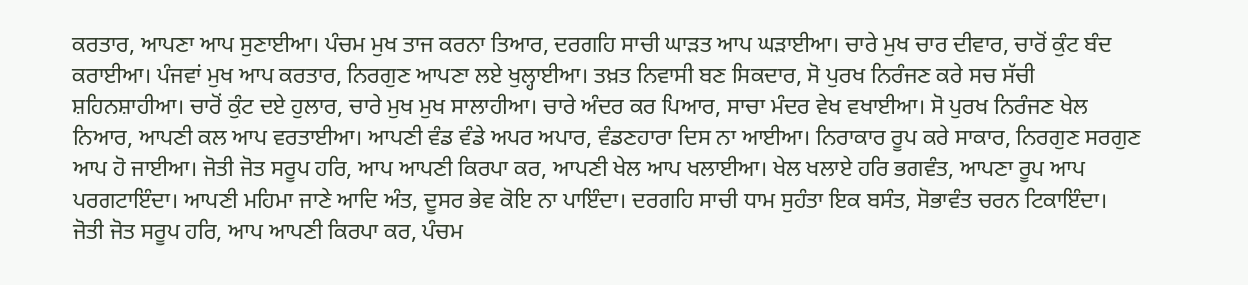ਕਰਤਾਰ, ਆਪਣਾ ਆਪ ਸੁਣਾਈਆ। ਪੰਚਮ ਮੁਖ ਤਾਜ ਕਰਨਾ ਤਿਆਰ, ਦਰਗਹਿ ਸਾਚੀ ਘਾੜਤ ਆਪ ਘੜਾਈਆ। ਚਾਰੇ ਮੁਖ ਚਾਰ ਦੀਵਾਰ, ਚਾਰੋਂ ਕੁੰਟ ਬੰਦ ਕਰਾਈਆ। ਪੰਜਵਾਂ ਮੁਖ ਆਪ ਕਰਤਾਰ, ਨਿਰਗੁਣ ਆਪਣਾ ਲਏ ਖੁਲ੍ਹਾਈਆ। ਤਖ਼ਤ ਨਿਵਾਸੀ ਬਣ ਸਿਕਦਾਰ, ਸੋ ਪੁਰਖ ਨਿਰੰਜਣ ਕਰੇ ਸਚ ਸੱਚੀ ਸ਼ਹਿਨਸ਼ਾਹੀਆ। ਚਾਰੋਂ ਕੁੰਟ ਦਏ ਹੁਲਾਰ, ਚਾਰੇ ਮੁਖ ਮੁਖ ਸਾਲਾਹੀਆ। ਚਾਰੇ ਅੰਦਰ ਕਰ ਪਿਆਰ, ਸਾਚਾ ਮੰਦਰ ਵੇਖ ਵਖਾਈਆ। ਸੋ ਪੁਰਖ ਨਿਰੰਜਣ ਖੇਲ ਨਿਆਰ, ਆਪਣੀ ਕਲ ਆਪ ਵਰਤਾਈਆ। ਆਪਣੀ ਵੰਡ ਵੰਡੇ ਅਪਰ ਅਪਾਰ, ਵੰਡਣਹਾਰਾ ਦਿਸ ਨਾ ਆਈਆ। ਨਿਰਾਕਾਰ ਰੂਪ ਕਰੇ ਸਾਕਾਰ, ਨਿਰਗੁਣ ਸਰਗੁਣ ਆਪ ਹੋ ਜਾਈਆ। ਜੋਤੀ ਜੋਤ ਸਰੂਪ ਹਰਿ, ਆਪ ਆਪਣੀ ਕਿਰਪਾ ਕਰ, ਆਪਣੀ ਖੇਲ ਆਪ ਖਲਾਈਆ। ਖੇਲ ਖਲਾਏ ਹਰਿ ਭਗਵੰਤ, ਆਪਣਾ ਰੂਪ ਆਪ ਪਰਗਟਾਇੰਦਾ। ਆਪਣੀ ਮਹਿਮਾ ਜਾਣੇ ਆਦਿ ਅੰਤ, ਦੂਸਰ ਭੇਵ ਕੋਇ ਨਾ ਪਾਇੰਦਾ। ਦਰਗਹਿ ਸਾਚੀ ਧਾਮ ਸੁਹੰਤਾ ਇਕ ਬਸੰਤ, ਸੋਭਾਵੰਤ ਚਰਨ ਟਿਕਾਇੰਦਾ। ਜੋਤੀ ਜੋਤ ਸਰੂਪ ਹਰਿ, ਆਪ ਆਪਣੀ ਕਿਰਪਾ ਕਰ, ਪੰਚਮ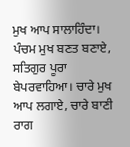ਮੁਖ ਆਪ ਸਾਲਾਹਿੰਦਾ। ਪੰਚਮ ਮੁਖ ਬਣਤ ਬਣਾਏ, ਸਤਿਗੁਰ ਪੂਰਾ ਬੇਪਰਵਾਹਿਆ। ਚਾਰੇ ਮੁਖ ਆਪ ਲਗਾਏ, ਚਾਰੇ ਬਾਣੀ ਰਾਗ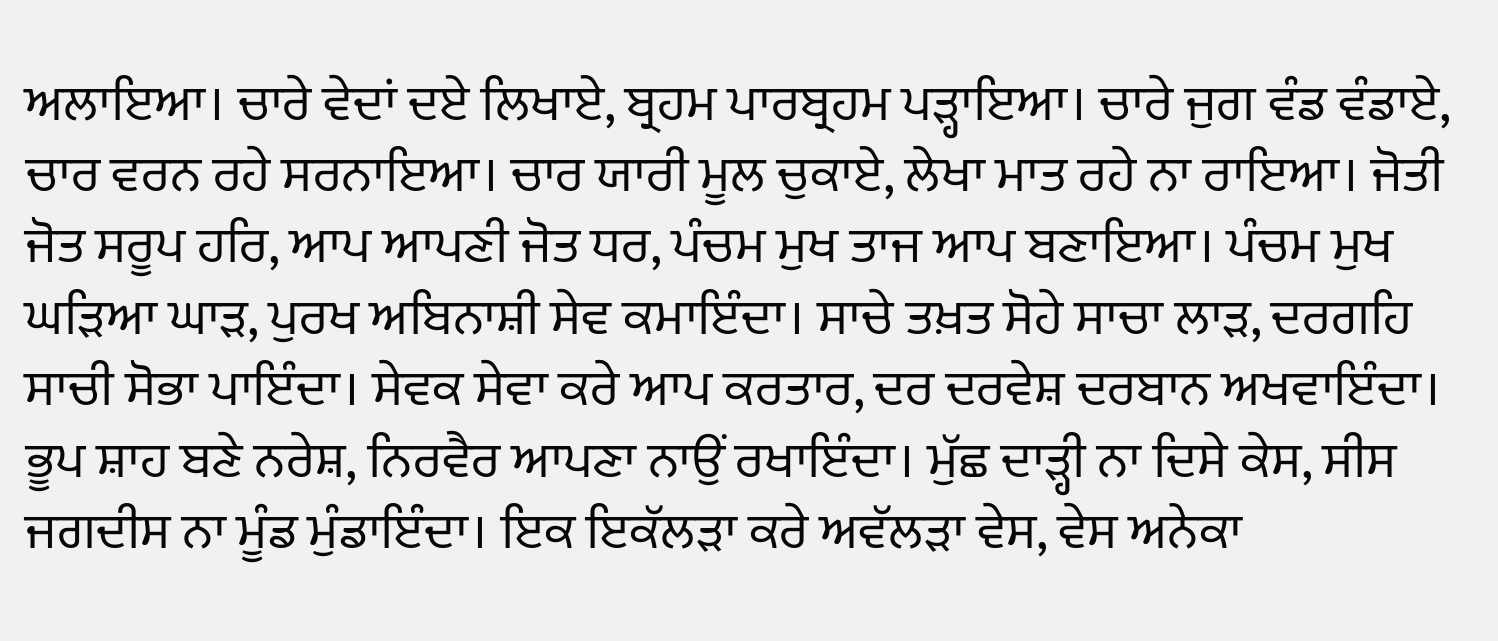ਅਲਾਇਆ। ਚਾਰੇ ਵੇਦਾਂ ਦਏ ਲਿਖਾਏ, ਬ੍ਰਹਮ ਪਾਰਬ੍ਰਹਮ ਪੜ੍ਹਾਇਆ। ਚਾਰੇ ਜੁਗ ਵੰਡ ਵੰਡਾਏ, ਚਾਰ ਵਰਨ ਰਹੇ ਸਰਨਾਇਆ। ਚਾਰ ਯਾਰੀ ਮੂਲ ਚੁਕਾਏ, ਲੇਖਾ ਮਾਤ ਰਹੇ ਨਾ ਰਾਇਆ। ਜੋਤੀ ਜੋਤ ਸਰੂਪ ਹਰਿ, ਆਪ ਆਪਣੀ ਜੋਤ ਧਰ, ਪੰਚਮ ਮੁਖ ਤਾਜ ਆਪ ਬਣਾਇਆ। ਪੰਚਮ ਮੁਖ ਘੜਿਆ ਘਾੜ, ਪੁਰਖ ਅਬਿਨਾਸ਼ੀ ਸੇਵ ਕਮਾਇੰਦਾ। ਸਾਚੇ ਤਖ਼ਤ ਸੋਹੇ ਸਾਚਾ ਲਾੜ, ਦਰਗਹਿ ਸਾਚੀ ਸੋਭਾ ਪਾਇੰਦਾ। ਸੇਵਕ ਸੇਵਾ ਕਰੇ ਆਪ ਕਰਤਾਰ, ਦਰ ਦਰਵੇਸ਼ ਦਰਬਾਨ ਅਖਵਾਇੰਦਾ। ਭੂਪ ਸ਼ਾਹ ਬਣੇ ਨਰੇਸ਼, ਨਿਰਵੈਰ ਆਪਣਾ ਨਾਉਂ ਰਖਾਇੰਦਾ। ਮੁੱਛ ਦਾੜ੍ਹੀ ਨਾ ਦਿਸੇ ਕੇਸ, ਸੀਸ ਜਗਦੀਸ ਨਾ ਮੂੰਡ ਮੁੰਡਾਇੰਦਾ। ਇਕ ਇਕੱਲੜਾ ਕਰੇ ਅਵੱਲੜਾ ਵੇਸ, ਵੇਸ ਅਨੇਕਾ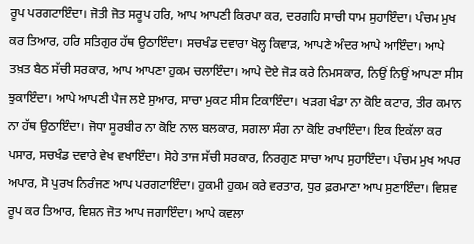ਰੂਪ ਪਰਗਟਾਇੰਦਾ। ਜੋਤੀ ਜੋਤ ਸਰੂਪ ਹਰਿ, ਆਪ ਆਪਣੀ ਕਿਰਪਾ ਕਰ, ਦਰਗਹਿ ਸਾਚੀ ਧਾਮ ਸੁਹਾਇੰਦਾ। ਪੰਚਮ ਮੁਖ ਕਰ ਤਿਆਰ, ਹਰਿ ਸਤਿਗੁਰ ਹੱਥ ਉਠਾਇੰਦਾ। ਸਚਖੰਡ ਦਵਾਰਾ ਖੋਲ੍ਹ ਕਿਵਾੜ, ਆਪਣੇ ਅੰਦਰ ਆਪੇ ਆਇੰਦਾ। ਆਪੇ ਤਖ਼ਤ ਬੈਠ ਸੱਚੀ ਸਰਕਾਰ, ਆਪ ਆਪਣਾ ਹੁਕਮ ਚਲਾਇੰਦਾ। ਆਪੇ ਦੋਏ ਜੋੜ ਕਰੇ ਨਿਮਸਕਾਰ, ਨਿਉਂ ਨਿਉਂ ਆਪਣਾ ਸੀਸ ਝੁਕਾਇੰਦਾ। ਆਪੇ ਆਪਣੀ ਪੈਜ ਲਏ ਸੁਆਰ, ਸਾਚਾ ਮੁਕਟ ਸੀਸ ਟਿਕਾਇੰਦਾ। ਖੜਗ ਖੰਡਾ ਨਾ ਕੋਇ ਕਟਾਰ, ਤੀਰ ਕਮਾਨ ਨਾ ਹੱਥ ਉਠਾਇੰਦਾ। ਜੋਧਾ ਸੂਰਬੀਰ ਨਾ ਕੋਇ ਨਾਲ ਬਲਕਾਰ, ਸਗਲਾ ਸੰਗ ਨਾ ਕੋਇ ਰਖਾਇੰਦਾ। ਇਕ ਇਕੱਲਾ ਕਰ ਪਸਾਰ, ਸਚਖੰਡ ਦਵਾਰੇ ਵੇਖ ਵਖਾਇੰਦਾ। ਸੋਹੇ ਤਾਜ ਸੱਚੀ ਸਰਕਾਰ, ਨਿਰਗੁਣ ਸਾਚਾ ਆਪ ਸੁਹਾਇੰਦਾ। ਪੰਚਮ ਮੁਖ ਅਪਰ ਅਪਾਰ, ਸੋ ਪੁਰਖ ਨਿਰੰਜਣ ਆਪ ਪਰਗਟਾਇੰਦਾ। ਹੁਕਮੀ ਹੁਕਮ ਕਰੇ ਵਰਤਾਰ, ਧੁਰ ਫ਼ਰਮਾਣਾ ਆਪ ਸੁਣਾਇੰਦਾ। ਵਿਸ਼ਵ ਰੂਪ ਕਰ ਤਿਆਰ, ਵਿਸ਼ਨ ਜੋਤ ਆਪ ਜਗਾਇੰਦਾ। ਆਪੇ ਕਵਲਾ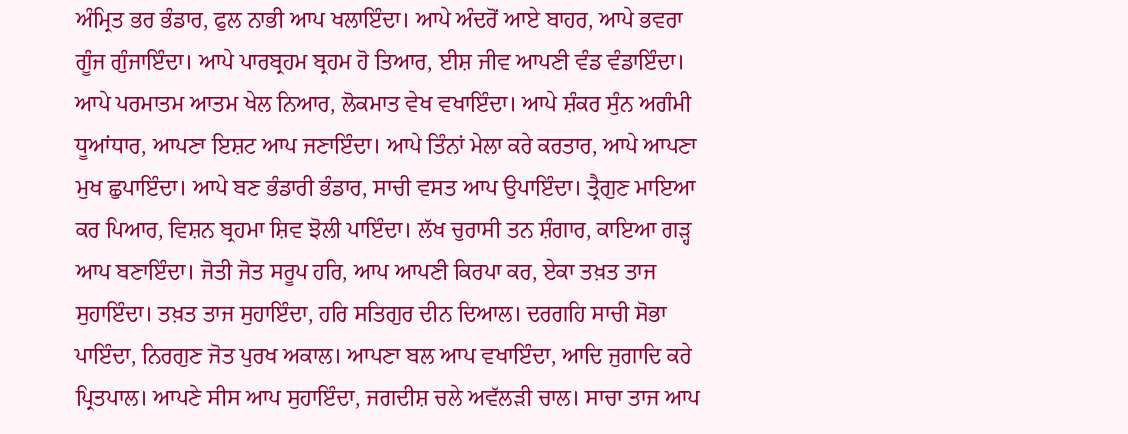ਅੰਮ੍ਰਿਤ ਭਰ ਭੰਡਾਰ, ਫੁਲ ਨਾਭੀ ਆਪ ਖਲਾਇੰਦਾ। ਆਪੇ ਅੰਦਰੋਂ ਆਏ ਬਾਹਰ, ਆਪੇ ਭਵਰਾ ਗੂੰਜ ਗੁੰਜਾਇੰਦਾ। ਆਪੇ ਪਾਰਬ੍ਰਹਮ ਬ੍ਰਹਮ ਹੋ ਤਿਆਰ, ਈਸ਼ ਜੀਵ ਆਪਣੀ ਵੰਡ ਵੰਡਾਇੰਦਾ। ਆਪੇ ਪਰਮਾਤਮ ਆਤਮ ਖੇਲ ਨਿਆਰ, ਲੋਕਮਾਤ ਵੇਖ ਵਖਾਇੰਦਾ। ਆਪੇ ਸ਼ੰਕਰ ਸੁੰਨ ਅਗੰਮੀ ਧੂਆਂਧਾਰ, ਆਪਣਾ ਇਸ਼ਟ ਆਪ ਜਣਾਇੰਦਾ। ਆਪੇ ਤਿੰਨਾਂ ਮੇਲਾ ਕਰੇ ਕਰਤਾਰ, ਆਪੇ ਆਪਣਾ ਮੁਖ ਛੁਪਾਇੰਦਾ। ਆਪੇ ਬਣ ਭੰਡਾਰੀ ਭੰਡਾਰ, ਸਾਚੀ ਵਸਤ ਆਪ ਉਪਾਇੰਦਾ। ਤ੍ਰੈਗੁਣ ਮਾਇਆ ਕਰ ਪਿਆਰ, ਵਿਸ਼ਨ ਬ੍ਰਹਮਾ ਸ਼ਿਵ ਝੋਲੀ ਪਾਇੰਦਾ। ਲੱਖ ਚੁਰਾਸੀ ਤਨ ਸ਼ੰਗਾਰ, ਕਾਇਆ ਗੜ੍ਹ ਆਪ ਬਣਾਇੰਦਾ। ਜੋਤੀ ਜੋਤ ਸਰੂਪ ਹਰਿ, ਆਪ ਆਪਣੀ ਕਿਰਪਾ ਕਰ, ਏਕਾ ਤਖ਼ਤ ਤਾਜ ਸੁਹਾਇੰਦਾ। ਤਖ਼ਤ ਤਾਜ ਸੁਹਾਇੰਦਾ, ਹਰਿ ਸਤਿਗੁਰ ਦੀਨ ਦਿਆਲ। ਦਰਗਹਿ ਸਾਚੀ ਸੋਭਾ ਪਾਇੰਦਾ, ਨਿਰਗੁਣ ਜੋਤ ਪੁਰਖ ਅਕਾਲ। ਆਪਣਾ ਬਲ ਆਪ ਵਖਾਇੰਦਾ, ਆਦਿ ਜੁਗਾਦਿ ਕਰੇ ਪ੍ਰਿਤਪਾਲ। ਆਪਣੇ ਸੀਸ ਆਪ ਸੁਹਾਇੰਦਾ, ਜਗਦੀਸ਼ ਚਲੇ ਅਵੱਲੜੀ ਚਾਲ। ਸਾਚਾ ਤਾਜ ਆਪ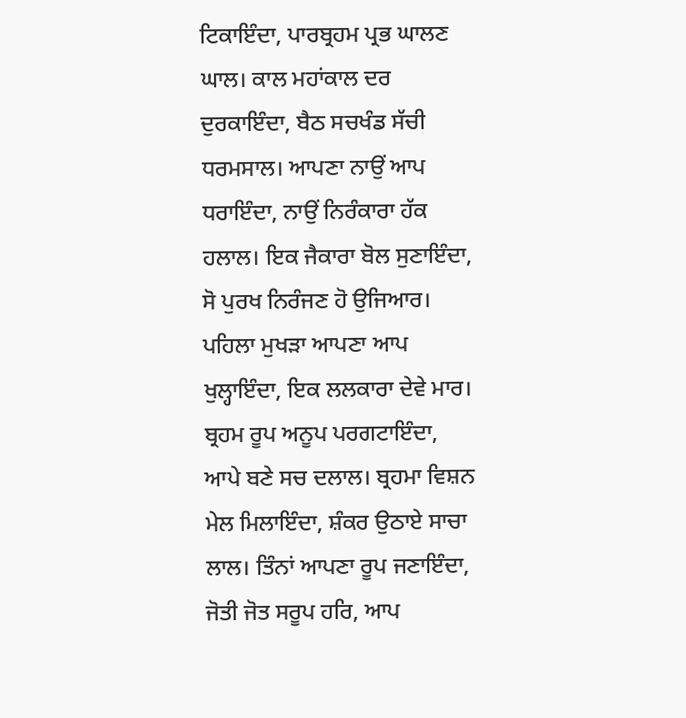ਟਿਕਾਇੰਦਾ, ਪਾਰਬ੍ਰਹਮ ਪ੍ਰਭ ਘਾਲਣ ਘਾਲ। ਕਾਲ ਮਹਾਂਕਾਲ ਦਰ ਦੁਰਕਾਇੰਦਾ, ਬੈਠ ਸਚਖੰਡ ਸੱਚੀ ਧਰਮਸਾਲ। ਆਪਣਾ ਨਾਉਂ ਆਪ ਧਰਾਇੰਦਾ, ਨਾਉਂ ਨਿਰੰਕਾਰਾ ਹੱਕ ਹਲਾਲ। ਇਕ ਜੈਕਾਰਾ ਬੋਲ ਸੁਣਾਇੰਦਾ, ਸੋ ਪੁਰਖ ਨਿਰੰਜਣ ਹੋ ਉਜਿਆਰ। ਪਹਿਲਾ ਮੁਖੜਾ ਆਪਣਾ ਆਪ ਖੁਲ੍ਹਾਇੰਦਾ, ਇਕ ਲਲਕਾਰਾ ਦੇਵੇ ਮਾਰ। ਬ੍ਰਹਮ ਰੂਪ ਅਨੂਪ ਪਰਗਟਾਇੰਦਾ, ਆਪੇ ਬਣੇ ਸਚ ਦਲਾਲ। ਬ੍ਰਹਮਾ ਵਿਸ਼ਨ ਮੇਲ ਮਿਲਾਇੰਦਾ, ਸ਼ੰਕਰ ਉਠਾਏ ਸਾਚਾ ਲਾਲ। ਤਿੰਨਾਂ ਆਪਣਾ ਰੂਪ ਜਣਾਇੰਦਾ, ਜੋਤੀ ਜੋਤ ਸਰੂਪ ਹਰਿ, ਆਪ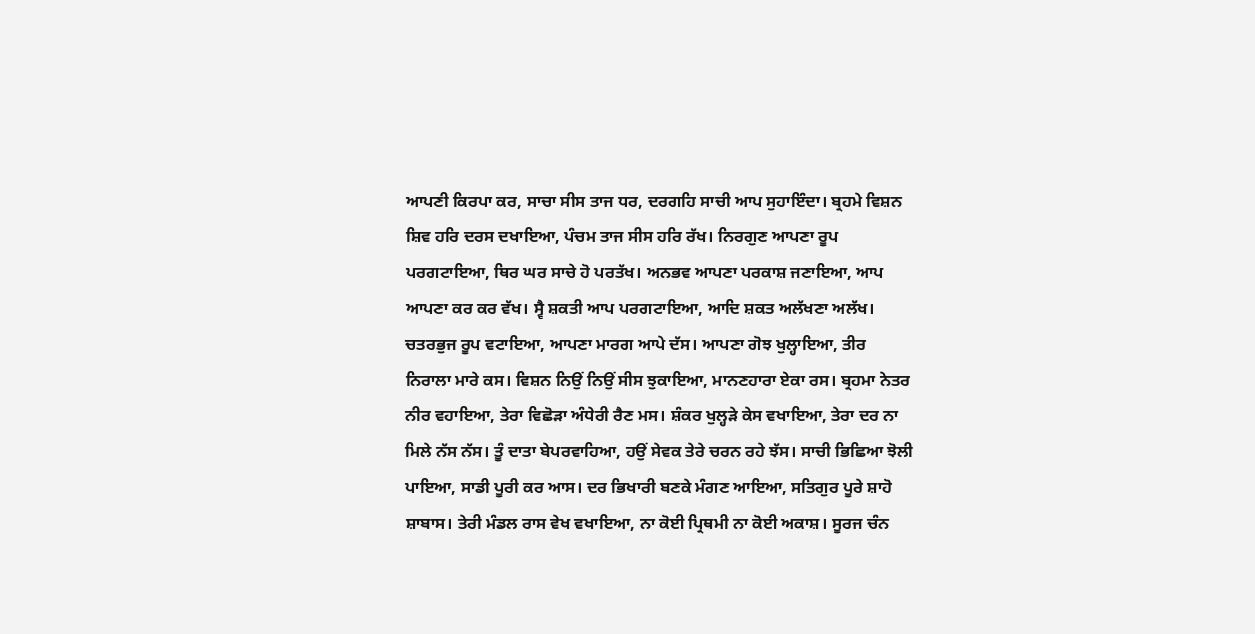ਆਪਣੀ ਕਿਰਪਾ ਕਰ, ਸਾਚਾ ਸੀਸ ਤਾਜ ਧਰ, ਦਰਗਹਿ ਸਾਚੀ ਆਪ ਸੁਹਾਇੰਦਾ। ਬ੍ਰਹਮੇ ਵਿਸ਼ਨ ਸ਼ਿਵ ਹਰਿ ਦਰਸ ਦਖਾਇਆ, ਪੰਚਮ ਤਾਜ ਸੀਸ ਹਰਿ ਰੱਖ। ਨਿਰਗੁਣ ਆਪਣਾ ਰੂਪ ਪਰਗਟਾਇਆ, ਥਿਰ ਘਰ ਸਾਚੇ ਹੋ ਪਰਤੱਖ। ਅਨਭਵ ਆਪਣਾ ਪਰਕਾਸ਼ ਜਣਾਇਆ, ਆਪ ਆਪਣਾ ਕਰ ਕਰ ਵੱਖ। ਸ੍ਵੈ ਸ਼ਕਤੀ ਆਪ ਪਰਗਟਾਇਆ, ਆਦਿ ਸ਼ਕਤ ਅਲੱਖਣਾ ਅਲੱਖ। ਚਤਰਭੁਜ ਰੂਪ ਵਟਾਇਆ, ਆਪਣਾ ਮਾਰਗ ਆਪੇ ਦੱਸ। ਆਪਣਾ ਗੋਝ ਖੁਲ੍ਹਾਇਆ, ਤੀਰ ਨਿਰਾਲਾ ਮਾਰੇ ਕਸ। ਵਿਸ਼ਨ ਨਿਉਂ ਨਿਉਂ ਸੀਸ ਝੁਕਾਇਆ, ਮਾਨਣਹਾਰਾ ਏਕਾ ਰਸ। ਬ੍ਰਹਮਾ ਨੇਤਰ ਨੀਰ ਵਹਾਇਆ, ਤੇਰਾ ਵਿਛੋੜਾ ਅੰਧੇਰੀ ਰੈਣ ਮਸ। ਸ਼ੰਕਰ ਖੁਲ੍ਹੜੇ ਕੇਸ ਵਖਾਇਆ, ਤੇਰਾ ਦਰ ਨਾ ਮਿਲੇ ਨੱਸ ਨੱਸ। ਤੂੰ ਦਾਤਾ ਬੇਪਰਵਾਹਿਆ, ਹਉਂ ਸੇਵਕ ਤੇਰੇ ਚਰਨ ਰਹੇ ਝੱਸ। ਸਾਚੀ ਭਿਛਿਆ ਝੋਲੀ ਪਾਇਆ, ਸਾਡੀ ਪੂਰੀ ਕਰ ਆਸ। ਦਰ ਭਿਖਾਰੀ ਬਣਕੇ ਮੰਗਣ ਆਇਆ, ਸਤਿਗੁਰ ਪੂਰੇ ਸ਼ਾਹੋ ਸ਼ਾਬਾਸ। ਤੇਰੀ ਮੰਡਲ ਰਾਸ ਵੇਖ ਵਖਾਇਆ, ਨਾ ਕੋਈ ਪ੍ਰਿਥਮੀ ਨਾ ਕੋਈ ਅਕਾਸ਼। ਸੂਰਜ ਚੰਨ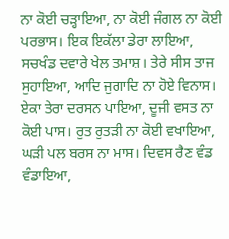ਨਾ ਕੋਈ ਚੜ੍ਹਾਇਆ, ਨਾ ਕੋਈ ਜੰਗਲ ਨਾ ਕੋਈ ਪਰਭਾਸ। ਇਕ ਇਕੱਲਾ ਡੇਰਾ ਲਾਇਆ, ਸਚਖੰਡ ਦਵਾਰੇ ਖੇਲ ਤਮਾਸ਼। ਤੇਰੇ ਸੀਸ ਤਾਜ ਸੁਹਾਇਆ, ਆਦਿ ਜੁਗਾਦਿ ਨਾ ਹੋਏ ਵਿਨਾਸ। ਏਕਾ ਤੇਰਾ ਦਰਸਨ ਪਾਇਆ, ਦੂਜੀ ਵਸਤ ਨਾ ਕੋਈ ਪਾਸ। ਰੁਤ ਰੁਤੜੀ ਨਾ ਕੋਈ ਵਖਾਇਆ, ਘੜੀ ਪਲ ਬਰਸ ਨਾ ਮਾਸ। ਦਿਵਸ ਰੈਣ ਵੰਡ ਵੰਡਾਇਆ,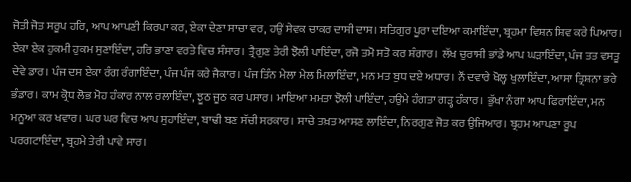ਜੋਤੀ ਜੋਤ ਸਰੂਪ ਹਰਿ, ਆਪ ਆਪਣੀ ਕਿਰਪਾ ਕਰ, ਏਕਾ ਦੇਣਾ ਸਾਚਾ ਵਰ, ਹਉਂ ਸੇਵਕ ਚਾਕਰ ਦਾਸੀ ਦਾਸ। ਸਤਿਗੁਰ ਪੂਰਾ ਦਇਆ ਕਮਾਇੰਦਾ, ਬ੍ਰਹਮਾ ਵਿਸ਼ਨ ਸ਼ਿਵ ਕਰੇ ਪਿਆਰ। ਏਕਾ ਏਕ ਹੁਕਮੀ ਹੁਕਮ ਸੁਣਾਇੰਦਾ, ਹਰਿ ਭਾਣਾ ਵਰਤੇ ਵਿਚ ਸੰਸਾਰ। ਤ੍ਰੈਗੁਣ ਤੇਰੀ ਝੋਲੀ ਪਾਇੰਦਾ, ਰਜੋ ਤਮੋ ਸਤੋ ਕਰ ਸ਼ੰਗਾਰ। ਲੱਖ ਚੁਰਾਸੀ ਭਾਂਡੇ ਆਪ ਘੜਾਇੰਦਾ, ਪੰਜ ਤਤ ਵਸਤੂ ਦੇਵੇ ਡਾਰ। ਪੰਜ ਦਸ ਏਕਾ ਰੰਗ ਰੰਗਾਇੰਦਾ, ਪੰਜ ਪੰਜ ਕਰੇ ਜੈਕਾਰ। ਪੰਜ ਤਿੰਨ ਮੇਲਾ ਮੇਲ ਮਿਲਾਇੰਦਾ, ਮਨ ਮਤ ਬੁਧ ਦਏ ਅਧਾਰ। ਨੌਂ ਦਵਾਰੇ ਖੋਲ੍ਹ ਖੁਲਾਇੰਦਾ, ਆਸਾ ਤ੍ਰਿਸ਼ਨਾ ਭਰੇ ਭੰਡਾਰ। ਕਾਮ ਕ੍ਰੋਧ ਲੋਭ ਮੋਹ ਹੰਕਾਰ ਨਾਲ ਰਲਾਇੰਦਾ, ਝੂਠ ਜੂਠ ਕਰ ਪਸਾਰ। ਮਾਇਆ ਮਮਤਾ ਝੋਲੀ ਪਾਇੰਦਾ, ਹਉਮੇ ਹੰਗਤਾ ਗੜ੍ਹ ਹੰਕਾਰ। ਭੁੱਖਾ ਨੰਗਾ ਆਪ ਫਿਰਾਇੰਦਾ, ਮਨ ਮਨੂਆ ਕਰ ਖਵਾਰ। ਘਰ ਘਰ ਵਿਚ ਆਪ ਸੁਹਾਇੰਦਾ, ਬਾਢੀ ਬਣ ਸੱਚੀ ਸਰਕਾਰ। ਸਾਚੇ ਤਖ਼ਤ ਆਸਣ ਲਾਇੰਦਾ, ਨਿਰਗੁਣ ਜੋਤ ਕਰ ਉਜਿਆਰ। ਬ੍ਰਹਮ ਆਪਣਾ ਰੂਪ ਪਰਗਟਾਇੰਦਾ, ਬ੍ਰਹਮੇ ਤੇਰੀ ਪਾਵੇ ਸਾਰ।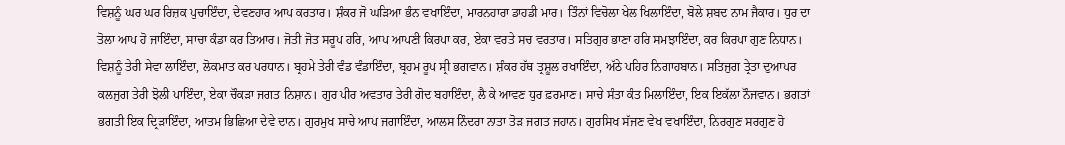ਵਿਸ਼ਨੂੰ ਘਰ ਘਰ ਰਿਜ਼ਕ ਪੁਚਾਇੰਦਾ, ਦੇਵਣਹਾਰ ਆਪ ਕਰਤਾਰ। ਸ਼ੰਕਰ ਜੋ ਘੜਿਆ ਭੰਨ ਵਖਾਇੰਦਾ, ਮਾਰਨਹਾਰਾ ਡਾਹਡੀ ਮਾਰ। ਤਿੰਨਾਂ ਵਿਚੋਲਾ ਖੇਲ ਖਿਲਾਇੰਦਾ, ਬੋਲੇ ਸ਼ਬਦ ਨਾਮ ਜੈਕਾਰ। ਧੁਰ ਦਾ ਤੋਲਾ ਆਪ ਹੋ ਜਾਇੰਦਾ, ਸਾਚਾ ਕੰਡਾ ਕਰ ਤਿਆਰ। ਜੋਤੀ ਜੋਤ ਸਰੂਪ ਹਰਿ, ਆਪ ਆਪਣੀ ਕਿਰਪਾ ਕਰ, ਏਕਾ ਵਰਤੇ ਸਚ ਵਰਤਾਰ। ਸਤਿਗੁਰ ਭਾਣਾ ਹਰਿ ਸਮਝਾਇੰਦਾ, ਕਰ ਕਿਰਪਾ ਗੁਣ ਨਿਧਾਨ। ਵਿਸ਼ਨੂੰ ਤੇਰੀ ਸੇਵਾ ਲਾਇੰਦਾ, ਲੋਕਮਾਤ ਕਰ ਪਰਧਾਨ। ਬ੍ਰਹਮੇ ਤੇਰੀ ਵੰਡ ਵੰਡਾਇੰਦਾ, ਬ੍ਰਹਮ ਰੂਪ ਸ੍ਰੀ ਭਗਵਾਨ। ਸ਼ੰਕਰ ਹੱਥ ਤ੍ਰਸ਼ੂਲ ਰਖਾਇੰਦਾ, ਅੱਠੇ ਪਹਿਰ ਨਿਗਾਹਬਾਨ। ਸਤਿਜੁਗ ਤ੍ਰੇਤਾ ਦੁਆਪਰ ਕਲਜੁਗ ਤੇਰੀ ਝੋਲੀ ਪਾਇੰਦਾ, ਏਕਾ ਚੌਕੜਾ ਜਗਤ ਨਿਸ਼ਾਨ। ਗੁਰ ਪੀਰ ਅਵਤਾਰ ਤੇਰੀ ਗੋਦ ਬਹਾਇੰਦਾ, ਲੈ ਕੇ ਆਵਣ ਧੁਰ ਫ਼ਰਮਾਣ। ਸਾਚੇ ਸੰਤਾ ਕੰਤ ਮਿਲਾਇੰਦਾ, ਇਕ ਇਕੱਲਾ ਨੌਜਵਾਨ। ਭਗਤਾਂ ਭਗਤੀ ਇਕ ਦ੍ਰਿੜਾਇੰਦਾ, ਆਤਮ ਭਿਛਿਆ ਦੇਵੇ ਦਾਨ। ਗੁਰਮੁਖ ਸਾਚੇ ਆਪ ਜਗਾਇੰਦਾ, ਆਲਸ ਨਿੰਦਰਾ ਨਾਤਾ ਤੋੜ ਜਗਤ ਜਹਾਨ। ਗੁਰਸਿਖ ਸੱਜਣ ਵੇਖ ਵਖਾਇੰਦਾ, ਨਿਰਗੁਣ ਸਰਗੁਣ ਹੋ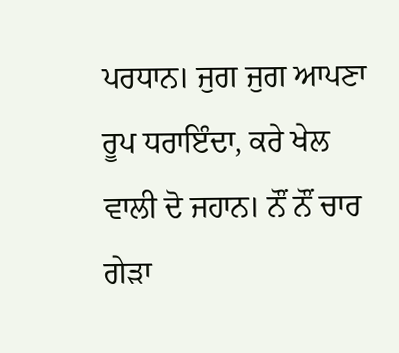ਪਰਧਾਨ। ਜੁਗ ਜੁਗ ਆਪਣਾ ਰੂਪ ਧਰਾਇੰਦਾ, ਕਰੇ ਖੇਲ ਵਾਲੀ ਦੋ ਜਹਾਨ। ਨੌਂ ਨੌਂ ਚਾਰ ਗੇੜਾ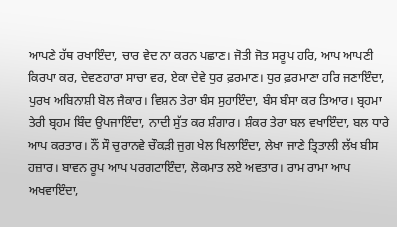ਆਪਣੇ ਹੱਥ ਰਖਾਇੰਦਾ, ਚਾਰ ਵੇਦ ਨਾ ਕਰਨ ਪਛਾਣ। ਜੋਤੀ ਜੋਤ ਸਰੂਪ ਹਰਿ, ਆਪ ਆਪਣੀ ਕਿਰਪਾ ਕਰ, ਦੇਵਣਹਾਰਾ ਸਾਚਾ ਵਰ, ਏਕਾ ਦੇਵੇ ਧੁਰ ਫ਼ਰਮਾਣ। ਧੁਰ ਫ਼ਰਮਾਣਾ ਹਰਿ ਜਣਾਇੰਦਾ, ਪੁਰਖ ਅਬਿਨਾਸ਼ੀ ਬੋਲ ਜੈਕਾਰ। ਵਿਸ਼ਨ ਤੇਰਾ ਬੰਸ ਸੁਹਾਇੰਦਾ, ਬੰਸ ਬੰਸਾ ਕਰ ਤਿਆਰ। ਬ੍ਰਹਮਾ ਤੇਰੀ ਬ੍ਰਹਮ ਬਿੰਦ ਉਪਜਾਇੰਦਾ, ਨਾਦੀ ਸੁੱਤ ਕਰ ਸ਼ੰਗਾਰ। ਸ਼ੰਕਰ ਤੇਰਾ ਬਲ ਵਖਾਇੰਦਾ, ਬਲ ਧਾਰੇ ਆਪ ਕਰਤਾਰ। ਨੌਂ ਸੌ ਚੁਰਾਨਵੇ ਚੌਕੜੀ ਜੁਗ ਖੇਲ ਖਿਲਾਇੰਦਾ, ਲੇਖਾ ਜਾਣੇ ਤ੍ਰਿਤਾਲੀ ਲੱਖ ਬੀਸ ਹਜ਼ਾਰ। ਬਾਵਨ ਰੂਪ ਆਪ ਪਰਗਟਾਇੰਦਾ, ਲੋਕਮਾਤ ਲਏ ਅਵਤਾਰ। ਰਾਮ ਰਾਮਾ ਆਪ ਅਖਵਾਇੰਦਾ,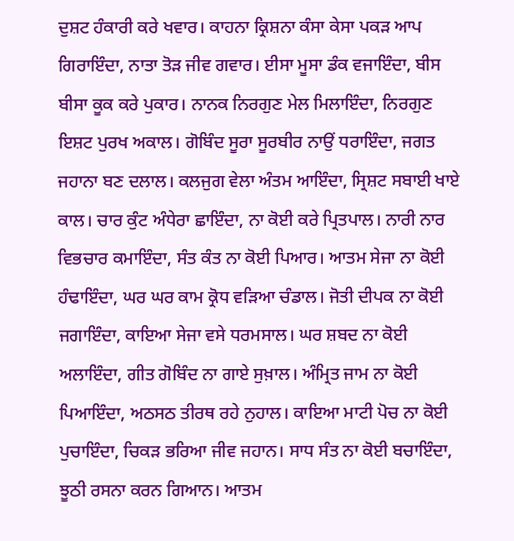ਦੁਸ਼ਟ ਹੰਕਾਰੀ ਕਰੇ ਖਵਾਰ। ਕਾਹਨਾ ਕ੍ਰਿਸ਼ਨਾ ਕੰਸਾ ਕੇਸਾ ਪਕੜ ਆਪ ਗਿਰਾਇੰਦਾ, ਨਾਤਾ ਤੋੜ ਜੀਵ ਗਵਾਰ। ਈਸਾ ਮੂਸਾ ਡੰਕ ਵਜਾਇੰਦਾ, ਬੀਸ ਬੀਸਾ ਕੂਕ ਕਰੇ ਪੁਕਾਰ। ਨਾਨਕ ਨਿਰਗੁਣ ਮੇਲ ਮਿਲਾਇੰਦਾ, ਨਿਰਗੁਣ ਇਸ਼ਟ ਪੁਰਖ ਅਕਾਲ। ਗੋਬਿੰਦ ਸੂਰਾ ਸੂਰਬੀਰ ਨਾਉਂ ਧਰਾਇੰਦਾ, ਜਗਤ ਜਹਾਨਾ ਬਣ ਦਲਾਲ। ਕਲਜੁਗ ਵੇਲਾ ਅੰਤਮ ਆਇੰਦਾ, ਸ੍ਰਿਸ਼ਟ ਸਬਾਈ ਖਾਏ ਕਾਲ। ਚਾਰ ਕੁੰਟ ਅੰਧੇਰਾ ਛਾਇੰਦਾ, ਨਾ ਕੋਈ ਕਰੇ ਪ੍ਰਿਤਪਾਲ। ਨਾਰੀ ਨਾਰ ਵਿਭਚਾਰ ਕਮਾਇੰਦਾ, ਸੰਤ ਕੰਤ ਨਾ ਕੋਈ ਪਿਆਰ। ਆਤਮ ਸੇਜਾ ਨਾ ਕੋਈ ਹੰਢਾਇੰਦਾ, ਘਰ ਘਰ ਕਾਮ ਕ੍ਰੋਧ ਵੜਿਆ ਚੰਡਾਲ। ਜੋਤੀ ਦੀਪਕ ਨਾ ਕੋਈ ਜਗਾਇੰਦਾ, ਕਾਇਆ ਸੇਜਾ ਵਸੇ ਧਰਮਸਾਲ। ਘਰ ਸ਼ਬਦ ਨਾ ਕੋਈ ਅਲਾਇੰਦਾ, ਗੀਤ ਗੋਬਿੰਦ ਨਾ ਗਾਏ ਸੁਖ਼ਾਲ। ਅੰਮ੍ਰਿਤ ਜਾਮ ਨਾ ਕੋਈ ਪਿਆਇੰਦਾ, ਅਠਸਠ ਤੀਰਥ ਰਹੇ ਨੁਹਾਲ। ਕਾਇਆ ਮਾਟੀ ਪੋਚ ਨਾ ਕੋਈ ਪੁਚਾਇੰਦਾ, ਚਿਕੜ ਭਰਿਆ ਜੀਵ ਜਹਾਨ। ਸਾਧ ਸੰਤ ਨਾ ਕੋਈ ਬਚਾਇੰਦਾ, ਝੂਠੀ ਰਸਨਾ ਕਰਨ ਗਿਆਨ। ਆਤਮ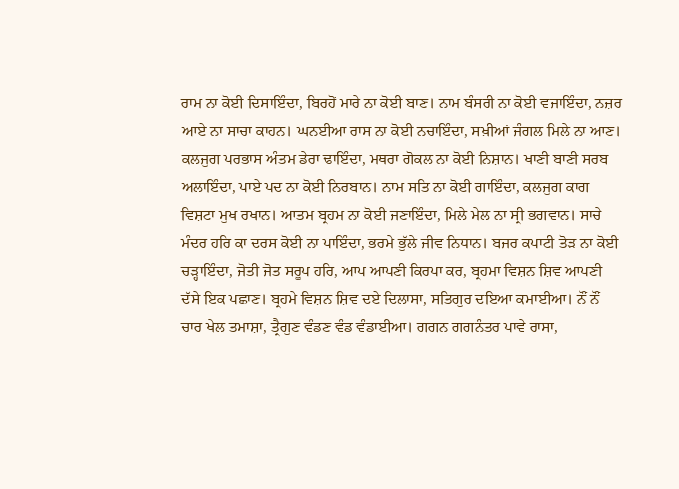ਰਾਮ ਨਾ ਕੋਈ ਦਿਸਾਇੰਦਾ, ਬਿਰਹੋਂ ਮਾਰੇ ਨਾ ਕੋਈ ਬਾਣ। ਨਾਮ ਬੰਸਰੀ ਨਾ ਕੋਈ ਵਜਾਇੰਦਾ, ਨਜ਼ਰ ਆਏ ਨਾ ਸਾਚਾ ਕਾਹਨ। ਘਨਈਆ ਰਾਸ ਨਾ ਕੋਈ ਨਚਾਇੰਦਾ, ਸਖ਼ੀਆਂ ਜੰਗਲ ਮਿਲੇ ਨਾ ਆਣ। ਕਲਜੁਗ ਪਰਭਾਸ ਅੰਤਮ ਡੇਰਾ ਢਾਇੰਦਾ, ਮਥਰਾ ਗੋਕਲ ਨਾ ਕੋਈ ਨਿਸ਼ਾਨ। ਖਾਣੀ ਬਾਣੀ ਸਰਬ ਅਲਾਇੰਦਾ, ਪਾਏ ਪਦ ਨਾ ਕੋਈ ਨਿਰਬਾਨ। ਨਾਮ ਸਤਿ ਨਾ ਕੋਈ ਗਾਇੰਦਾ, ਕਲਜੁਗ ਕਾਗ ਵਿਸ਼ਟਾ ਮੁਖ ਰਖਾਨ। ਆਤਮ ਬ੍ਰਹਮ ਨਾ ਕੋਈ ਜਣਾਇੰਦਾ, ਮਿਲੇ ਮੇਲ ਨਾ ਸ੍ਰੀ ਭਗਵਾਨ। ਸਾਚੇ ਮੰਦਰ ਹਰਿ ਕਾ ਦਰਸ ਕੋਈ ਨਾ ਪਾਇੰਦਾ, ਭਰਮੇ ਭੁੱਲੇ ਜੀਵ ਨਿਧਾਨ। ਬਜਰ ਕਪਾਟੀ ਤੋੜ ਨਾ ਕੋਈ ਚੜ੍ਹਾਇੰਦਾ, ਜੋਤੀ ਜੋਤ ਸਰੂਪ ਹਰਿ, ਆਪ ਆਪਣੀ ਕਿਰਪਾ ਕਰ, ਬ੍ਰਹਮਾ ਵਿਸ਼ਨ ਸ਼ਿਵ ਆਪਣੀ ਦੱਸੇ ਇਕ ਪਛਾਣ। ਬ੍ਰਹਮੇ ਵਿਸ਼ਨ ਸ਼ਿਵ ਦਏ ਦਿਲਾਸਾ, ਸਤਿਗੁਰ ਦਇਆ ਕਮਾਈਆ। ਨੌਂ ਨੌਂ ਚਾਰ ਖੇਲ ਤਮਾਸ਼ਾ, ਤ੍ਰੈਗੁਣ ਵੰਡਣ ਵੰਡ ਵੰਡਾਈਆ। ਗਗਨ ਗਗਨੰਤਰ ਪਾਵੇ ਰਾਸਾ,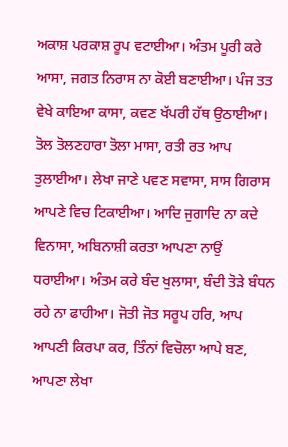ਅਕਾਸ਼ ਪਰਕਾਸ਼ ਰੂਪ ਵਟਾਈਆ। ਅੰਤਮ ਪੂਰੀ ਕਰੇ ਆਸਾ, ਜਗਤ ਨਿਰਾਸ ਨਾ ਕੋਈ ਬਣਾਈਆ। ਪੰਜ ਤਤ ਵੇਖੇ ਕਾਇਆ ਕਾਸਾ, ਕਵਣ ਖੱਪਰੀ ਹੱਥ ਉਠਾਈਆ। ਤੋਲ ਤੋਲਣਹਾਰਾ ਤੋਲਾ ਮਾਸਾ, ਰਤੀ ਰਤ ਆਪ ਤੁਲਾਈਆ। ਲੇਖਾ ਜਾਣੇ ਪਵਣ ਸਵਾਸਾ, ਸਾਸ ਗਿਰਾਸ ਆਪਣੇ ਵਿਚ ਟਿਕਾਈਆ। ਆਦਿ ਜੁਗਾਦਿ ਨਾ ਕਦੇ ਵਿਨਾਸਾ, ਅਬਿਨਾਸ਼ੀ ਕਰਤਾ ਆਪਣਾ ਨਾਉਂ ਧਰਾਈਆ। ਅੰਤਮ ਕਰੇ ਬੰਦ ਖੁਲਾਸਾ, ਬੰਦੀ ਤੋੜੇ ਬੰਧਨ ਰਹੇ ਨਾ ਫਾਹੀਆ। ਜੋਤੀ ਜੋਤ ਸਰੂਪ ਹਰਿ, ਆਪ ਆਪਣੀ ਕਿਰਪਾ ਕਰ, ਤਿੰਨਾਂ ਵਿਚੋਲਾ ਆਪੇ ਬਣ, ਆਪਣਾ ਲੇਖਾ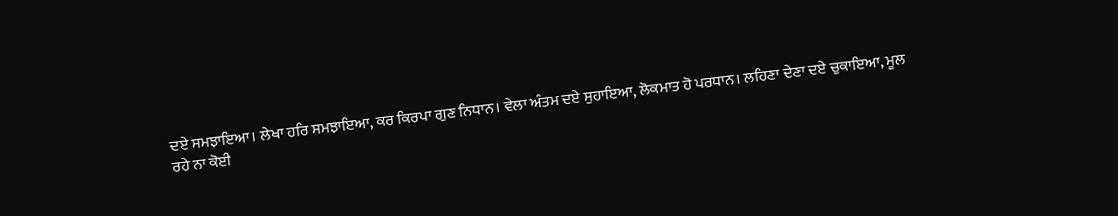ਦਏ ਸਮਝਾਇਆ। ਲੇਖਾ ਹਰਿ ਸਮਝਾਇਆ, ਕਰ ਕਿਰਪਾ ਗੁਣ ਨਿਧਾਨ। ਵੇਲਾ ਅੰਤਮ ਦਏ ਸੁਹਾਇਆ, ਲੋਕਮਾਤ ਹੋ ਪਰਧਾਨ। ਲਹਿਣਾ ਦੇਣਾ ਦਏ ਚੁਕਾਇਆ, ਮੂਲ ਰਹੇ ਨਾ ਕੋਈ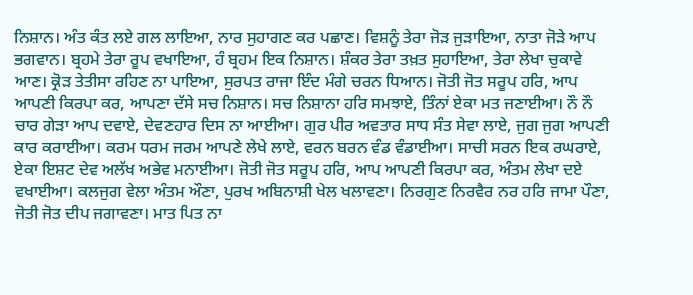ਨਿਸ਼ਾਨ। ਅੰਤ ਕੰਤ ਲਏ ਗਲ ਲਾਇਆ, ਨਾਰ ਸੁਹਾਗਣ ਕਰ ਪਛਾਣ। ਵਿਸ਼ਨੂੰ ਤੇਰਾ ਜੋੜ ਜੁੜਾਇਆ, ਨਾਤਾ ਜੋੜੇ ਆਪ ਭਗਵਾਨ। ਬ੍ਰਹਮੇ ਤੇਰਾ ਰੂਪ ਵਖਾਇਆ, ਹੰ ਬ੍ਰਹਮ ਇਕ ਨਿਸ਼ਾਨ। ਸ਼ੰਕਰ ਤੇਰਾ ਤਖ਼ਤ ਸੁਹਾਇਆ, ਤੇਰਾ ਲੇਖਾ ਚੁਕਾਵੇ ਆਣ। ਕ੍ਰੋੜ ਤੇਤੀਸਾ ਰਹਿਣ ਨਾ ਪਾਇਆ, ਸੁਰਪਤ ਰਾਜਾ ਇੰਦ ਮੰਗੇ ਚਰਨ ਧਿਆਨ। ਜੋਤੀ ਜੋਤ ਸਰੂਪ ਹਰਿ, ਆਪ ਆਪਣੀ ਕਿਰਪਾ ਕਰ, ਆਪਣਾ ਦੱਸੇ ਸਚ ਨਿਸ਼ਾਨ। ਸਚ ਨਿਸ਼ਾਨਾ ਹਰਿ ਸਮਝਾਏ, ਤਿੰਨਾਂ ਏਕਾ ਮਤ ਜਣਾਈਆ। ਨੌ ਨੌ ਚਾਰ ਗੇੜਾ ਆਪ ਦਵਾਏ, ਦੇਵਣਹਾਰ ਦਿਸ ਨਾ ਆਈਆ। ਗੁਰ ਪੀਰ ਅਵਤਾਰ ਸਾਧ ਸੰਤ ਸੇਵਾ ਲਾਏ, ਜੁਗ ਜੁਗ ਆਪਣੀ ਕਾਰ ਕਰਾਈਆ। ਕਰਮ ਧਰਮ ਜਰਮ ਆਪਣੇ ਲੇਖੇ ਲਾਏ, ਵਰਨ ਬਰਨ ਵੰਡ ਵੰਡਾਈਆ। ਸਾਚੀ ਸਰਨ ਇਕ ਰਘਰਾਏ, ਏਕਾ ਇਸ਼ਟ ਦੇਵ ਅਲੱਖ ਅਭੇਵ ਮਨਾਈਆ। ਜੋਤੀ ਜੋਤ ਸਰੂਪ ਹਰਿ, ਆਪ ਆਪਣੀ ਕਿਰਪਾ ਕਰ, ਅੰਤਮ ਲੇਖਾ ਦਏ ਵਖਾਈਆ। ਕਲਜੁਗ ਵੇਲਾ ਅੰਤਮ ਔਣਾ, ਪੁਰਖ ਅਬਿਨਾਸ਼ੀ ਖੇਲ ਖਲਾਵਣਾ। ਨਿਰਗੁਣ ਨਿਰਵੈਰ ਨਰ ਹਰਿ ਜਾਮਾ ਪੌਣਾ, ਜੋਤੀ ਜੋਤ ਦੀਪ ਜਗਾਵਣਾ। ਮਾਤ ਪਿਤ ਨਾ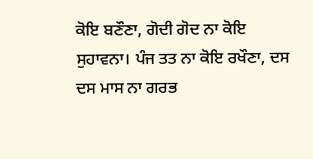ਕੋਇ ਬਣੌਣਾ, ਗੋਦੀ ਗੋਦ ਨਾ ਕੋਇ ਸੁਹਾਵਨਾ। ਪੰਜ ਤਤ ਨਾ ਕੋਇ ਰਖੌਣਾ, ਦਸ ਦਸ ਮਾਸ ਨਾ ਗਰਭ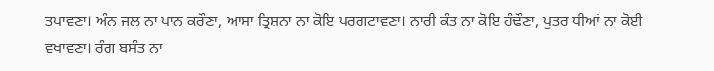ਤਪਾਵਣਾ। ਅੰਨ ਜਲ ਨਾ ਪਾਨ ਕਰੌਣਾ, ਆਸਾ ਤ੍ਰਿਸ਼ਨਾ ਨਾ ਕੋਇ ਪਰਗਟਾਵਣਾ। ਨਾਰੀ ਕੰਤ ਨਾ ਕੋਇ ਹੰਢੌਣਾ, ਪੁਤਰ ਧੀਆਂ ਨਾ ਕੋਈ ਵਖਾਵਣਾ। ਰੰਗ ਬਸੰਤ ਨਾ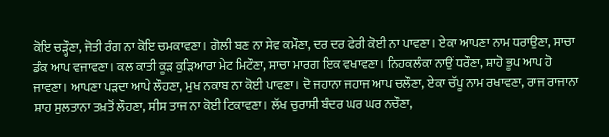ਕੋਇ ਚੜ੍ਹੌਣਾ, ਜੋਤੀ ਰੰਗ ਨਾ ਕੋਇ ਚਮਕਾਵਣਾ। ਗੋਲੀ ਬਣ ਨਾ ਸੇਵ ਕਮੌਣਾ, ਦਰ ਦਰ ਫੇਰੀ ਕੋਈ ਨਾ ਪਾਵਣਾ। ਏਕਾ ਆਪਣਾ ਨਾਮ ਧਰਾਉਣਾ, ਸਾਚਾ ਡੰਕ ਆਪ ਵਜਾਵਣਾ। ਕਲ ਕਾਤੀ ਕੂੜ ਕੁੜਿਆਰਾ ਮੇਟ ਮਿਟੌਣਾ, ਸਾਚਾ ਮਾਰਗ ਇਕ ਵਖਾਵਣਾ। ਨਿਹਕਲੰਕਾ ਨਾਉਂ ਧਰੌਣਾ, ਸ਼ਾਹੋ ਭੂਪ ਆਪ ਹੋ ਜਾਵਣਾ। ਆਪਣਾ ਪੜਦਾ ਆਪੇ ਲੌਹਣਾ, ਮੁਖ ਨਕਾਬ ਨਾ ਕੋਈ ਪਾਵਣਾ। ਦੋ ਜਹਾਨਾ ਜਹਾਜ ਆਪ ਚਲੌਣਾ, ਏਕਾ ਚੱਪੂ ਨਾਮ ਰਖਾਵਣਾ, ਰਾਜ ਰਾਜਾਨਾ ਸ਼ਾਹ ਸੁਲਤਾਨਾ ਤਖ਼ਤੋਂ ਲੌਹਣਾ, ਸੀਸ ਤਾਜ ਨਾ ਕੋਈ ਟਿਕਾਵਣਾ। ਲੱਖ ਚੁਰਾਸੀ ਬੰਦਰ ਘਰ ਘਰ ਨਚੌਣਾ,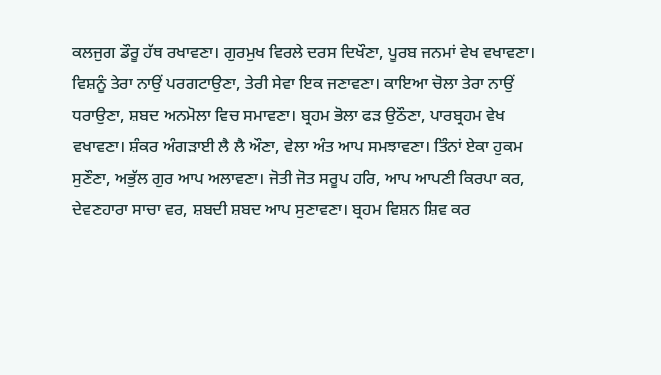ਕਲਜੁਗ ਡੌਰੂ ਹੱਥ ਰਖਾਵਣਾ। ਗੁਰਮੁਖ ਵਿਰਲੇ ਦਰਸ ਦਿਖੌਣਾ, ਪੂਰਬ ਜਨਮਾਂ ਵੇਖ ਵਖਾਵਣਾ। ਵਿਸ਼ਨੂੰ ਤੇਰਾ ਨਾਉਂ ਪਰਗਟਾਉਣਾ, ਤੇਰੀ ਸੇਵਾ ਇਕ ਜਣਾਵਣਾ। ਕਾਇਆ ਚੋਲਾ ਤੇਰਾ ਨਾਉਂ ਧਰਾਉਣਾ, ਸ਼ਬਦ ਅਨਮੋਲਾ ਵਿਚ ਸਮਾਵਣਾ। ਬ੍ਰਹਮ ਭੋਲਾ ਫੜ ਉਠੌਣਾ, ਪਾਰਬ੍ਰਹਮ ਵੇਖ ਵਖਾਵਣਾ। ਸ਼ੰਕਰ ਅੰਗੜਾਈ ਲੈ ਲੈ ਔਣਾ, ਵੇਲਾ ਅੰਤ ਆਪ ਸਮਝਾਵਣਾ। ਤਿੰਨਾਂ ਏਕਾ ਹੁਕਮ ਸੁਣੌਣਾ, ਅਭੁੱਲ ਗੁਰ ਆਪ ਅਲਾਵਣਾ। ਜੋਤੀ ਜੋਤ ਸਰੂਪ ਹਰਿ, ਆਪ ਆਪਣੀ ਕਿਰਪਾ ਕਰ, ਦੇਵਣਹਾਰਾ ਸਾਚਾ ਵਰ, ਸ਼ਬਦੀ ਸ਼ਬਦ ਆਪ ਸੁਣਾਵਣਾ। ਬ੍ਰਹਮ ਵਿਸ਼ਨ ਸ਼ਿਵ ਕਰ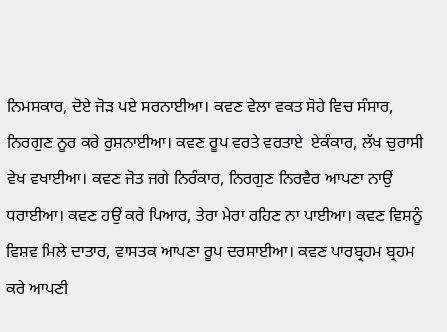ਨਿਮਸਕਾਰ, ਦੋਏ ਜੋੜ ਪਏ ਸਰਨਾਈਆ। ਕਵਣ ਵੇਲਾ ਵਕਤ ਸੋਹੇ ਵਿਚ ਸੰਸਾਰ, ਨਿਰਗੁਣ ਨੂਰ ਕਰੇ ਰੁਸ਼ਨਾਈਆ। ਕਵਣ ਰੂਪ ਵਰਤੇ ਵਰਤਾਏ  ਏਕੰਕਾਰ, ਲੱਖ ਚੁਰਾਸੀ ਵੇਖ ਵਖਾਈਆ। ਕਵਣ ਜੋਤ ਜਗੇ ਨਿਰੰਕਾਰ, ਨਿਰਗੁਣ ਨਿਰਵੈਰ ਆਪਣਾ ਨਾਉਂ ਧਰਾਈਆ। ਕਵਣ ਹਉਂ ਕਰੇ ਪਿਆਰ, ਤੇਰਾ ਮੇਰਾ ਰਹਿਣ ਨਾ ਪਾਈਆ। ਕਵਣ ਵਿਸ਼ਨੂੰ ਵਿਸ਼ਵ ਮਿਲੇ ਦਾਤਾਰ, ਵਾਸਤਕ ਆਪਣਾ ਰੂਪ ਦਰਸਾਈਆ। ਕਵਣ ਪਾਰਬ੍ਰਹਮ ਬ੍ਰਹਮ ਕਰੇ ਆਪਣੀ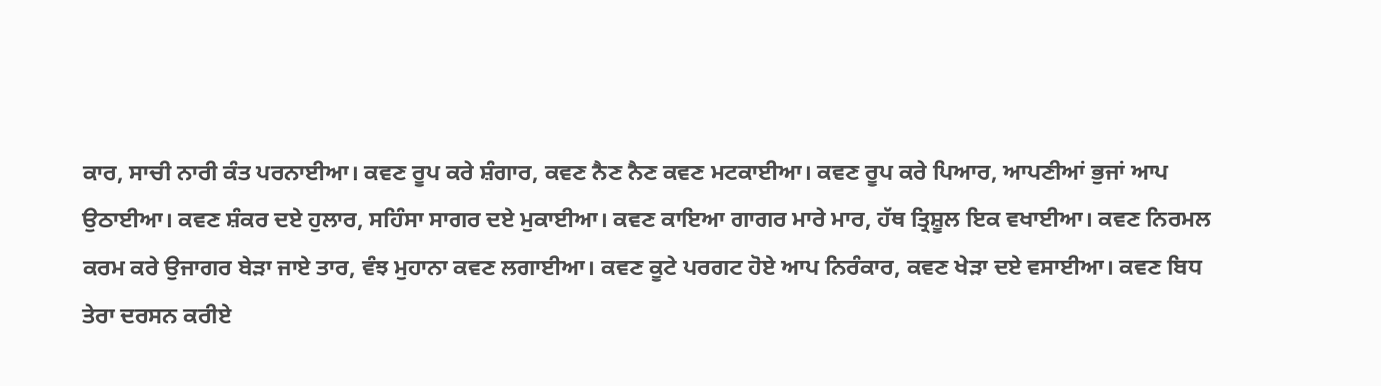ਕਾਰ, ਸਾਚੀ ਨਾਰੀ ਕੰਤ ਪਰਨਾਈਆ। ਕਵਣ ਰੂਪ ਕਰੇ ਸ਼ੰਗਾਰ, ਕਵਣ ਨੈਣ ਨੈਣ ਕਵਣ ਮਟਕਾਈਆ। ਕਵਣ ਰੂਪ ਕਰੇ ਪਿਆਰ, ਆਪਣੀਆਂ ਭੁਜਾਂ ਆਪ ਉਠਾਈਆ। ਕਵਣ ਸ਼ੰਕਰ ਦਏ ਹੁਲਾਰ, ਸਹਿੰਸਾ ਸਾਗਰ ਦਏ ਮੁਕਾਈਆ। ਕਵਣ ਕਾਇਆ ਗਾਗਰ ਮਾਰੇ ਮਾਰ, ਹੱਥ ਤ੍ਰਿਸ਼ੂਲ ਇਕ ਵਖਾਈਆ। ਕਵਣ ਨਿਰਮਲ ਕਰਮ ਕਰੇ ਉਜਾਗਰ ਬੇੜਾ ਜਾਏ ਤਾਰ, ਵੰਝ ਮੁਹਾਨਾ ਕਵਣ ਲਗਾਈਆ। ਕਵਣ ਕੂਟੇ ਪਰਗਟ ਹੋਏ ਆਪ ਨਿਰੰਕਾਰ, ਕਵਣ ਖੇੜਾ ਦਏ ਵਸਾਈਆ। ਕਵਣ ਬਿਧ ਤੇਰਾ ਦਰਸਨ ਕਰੀਏ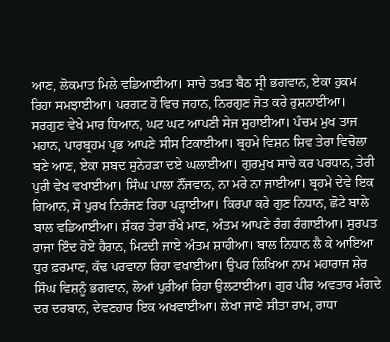ਆਣ, ਲੋਕਮਾਤ ਮਿਲੇ ਵਡਿਆਈਆ। ਸਾਚੇ ਤਖ਼ਤ ਬੈਠ ਸ੍ਰੀ ਭਗਵਾਨ, ਏਕਾ ਹੁਕਮ ਰਿਹਾ ਸਮਝਾਈਆ। ਪਰਗਟ ਹੋ ਵਿਚ ਜਹਾਨ, ਨਿਰਗੁਣ ਜੋਤ ਕਰੇ ਰੁਸ਼ਨਾਈਆ। ਸਰਗੁਣ ਵੇਖੇ ਮਾਰ ਧਿਆਨ, ਘਟ ਘਟ ਆਪਣੀ ਸੇਜ ਸੁਹਾਈਆ। ਪੰਚਮ ਮੁਖ ਤਾਜ ਮਹਾਨ, ਪਾਰਬ੍ਰਹਮ ਪ੍ਰਭ ਆਪਣੇ ਸੀਸ ਟਿਕਾਈਆ। ਬ੍ਰਹਮੇ ਵਿਸ਼ਨ ਸ਼ਿਵ ਤੇਰਾ ਵਿਚੋਲਾ ਬਣੇ ਆਣ, ਏਕਾ ਸ਼ਬਦ ਸੁਨੇਹੜਾ ਦਏ ਘਲਾਈਆ। ਗੁਰਮੁਖ ਸਾਚੇ ਕਰ ਪਰਧਾਨ, ਤੇਰੀ ਪੁਰੀ ਵੇਖ ਵਖਾਈਆ। ਸਿੰਘ ਪਾਲਾ ਨੌਂਜਵਾਨ, ਨਾ ਮਰੇ ਨਾ ਜਾਈਆ। ਬ੍ਰਹਮੇ ਦੇਵੇ ਇਕ ਗਿਆਨ, ਸੋ ਪੁਰਖ ਨਿਰੰਜਣ ਰਿਹਾ ਪੜ੍ਹਾਈਆ। ਕਿਰਪਾ ਕਰੇ ਗੁਣ ਨਿਧਾਨ, ਛੋਟੇ ਬਾਲੇ ਬਾਲ ਵਡਿਆਈਆ। ਸ਼ੰਕਰ ਤੇਰਾ ਰੱਖੇ ਮਾਣ, ਅੰਤਮ ਆਪਣੇ ਰੰਗ ਰੰਗਾਈਆ। ਸੁਰਪਤ ਰਾਜਾ ਇੰਦ ਹੋਏ ਹੈਰਾਨ, ਮਿਟਦੀ ਜਾਏ ਅੰਤਮ ਸ਼ਾਹੀਆ। ਬਾਲ ਨਿਧਾਨ ਲੈ ਕੇ ਆਇਆ ਧੁਰ ਫ਼ਰਮਾਣ, ਕੱਢ ਪਰਵਾਨਾ ਰਿਹਾ ਵਖਾਈਆ। ਉਪਰ ਲਿਖਿਆ ਨਾਮ ਮਹਾਰਾਜ ਸ਼ੇਰ ਸਿੰਘ ਵਿਸ਼ਨੂੰ ਭਗਵਾਨ, ਲੋਆਂ ਪੁਰੀਆਂ ਰਿਹਾ ਉਲਟਾਈਆ। ਗੁਰ ਪੀਰ ਅਵਤਾਰ ਮੰਗਦੇ ਦਰ ਦਰਬਾਨ, ਦੇਵਣਹਾਰ ਇਕ ਅਖਵਾਈਆ। ਲੇਖਾ ਜਾਣੇ ਸੀਤਾ ਰਾਮ, ਰਾਧਾ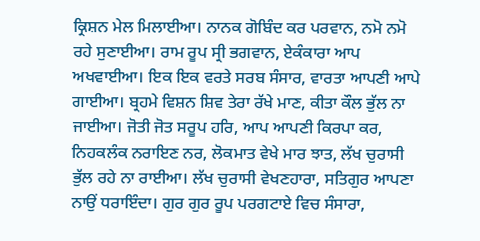ਕ੍ਰਿਸ਼ਨ ਮੇਲ ਮਿਲਾਈਆ। ਨਾਨਕ ਗੋਬਿੰਦ ਕਰ ਪਰਵਾਨ, ਨਮੋ ਨਮੋ ਰਹੇ ਸੁਣਾਈਆ। ਰਾਮ ਰੂਪ ਸ੍ਰੀ ਭਗਵਾਨ, ਏਕੰਕਾਰਾ ਆਪ ਅਖਵਾਈਆ। ਇਕ ਇਕ ਵਰਤੇ ਸਰਬ ਸੰਸਾਰ, ਵਾਰਤਾ ਆਪਣੀ ਆਪੇ ਗਾਈਆ। ਬ੍ਰਹਮੇ ਵਿਸ਼ਨ ਸ਼ਿਵ ਤੇਰਾ ਰੱਖੇ ਮਾਣ, ਕੀਤਾ ਕੌਲ ਭੁੱਲ ਨਾ ਜਾਈਆ। ਜੋਤੀ ਜੋਤ ਸਰੂਪ ਹਰਿ, ਆਪ ਆਪਣੀ ਕਿਰਪਾ ਕਰ, ਨਿਹਕਲੰਕ ਨਰਾਇਣ ਨਰ, ਲੋਕਮਾਤ ਵੇਖੇ ਮਾਰ ਝਾਤ, ਲੱਖ ਚੁਰਾਸੀ ਭੁੱਲ ਰਹੇ ਨਾ ਰਾਈਆ। ਲੱਖ ਚੁਰਾਸੀ ਵੇਖਣਹਾਰਾ, ਸਤਿਗੁਰ ਆਪਣਾ ਨਾਉਂ ਧਰਾਇੰਦਾ। ਗੁਰ ਗੁਰ ਰੂਪ ਪਰਗਟਾਏ ਵਿਚ ਸੰਸਾਰਾ,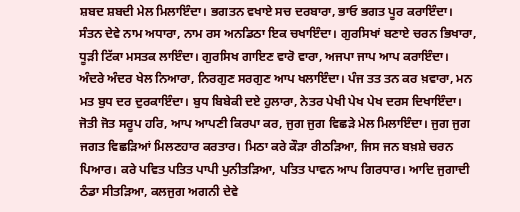ਸ਼ਬਦ ਸ਼ਬਦੀ ਮੇਲ ਮਿਲਾਇੰਦਾ। ਭਗਤਨ ਵਖਾਏ ਸਚ ਦਰਬਾਰਾ, ਭਾਓ ਭਗਤ ਪੂਰ ਕਰਾਇੰਦਾ। ਸੰਤਨ ਦੇਵੇ ਨਾਮ ਅਧਾਰਾ, ਨਾਮ ਰਸ ਅਨਡਿਠਾ ਇਕ ਚਖਾਇੰਦਾ। ਗੁਰਸਿਖਾਂ ਬਣਾਏ ਚਰਨ ਭਿਖਾਰਾ, ਧੂੜੀ ਟਿੱਕਾ ਮਸਤਕ ਲਾਇੰਦਾ। ਗੁਰਸਿਖ ਗਾਇਣ ਵਾਰੋ ਵਾਰਾ, ਅਜਪਾ ਜਾਪ ਆਪ ਕਰਾਇੰਦਾ। ਅੰਦਰੇ ਅੰਦਰ ਖੇਲ ਨਿਆਰਾ, ਨਿਰਗੁਣ ਸਰਗੁਣ ਆਪ ਖਲਾਇੰਦਾ। ਪੰਜ ਤਤ ਤਨ ਕਰ ਖ਼ਵਾਰਾ, ਮਨ ਮਤ ਬੁਧ ਦਰ ਦੁਰਕਾਇੰਦਾ। ਬੁਧ ਬਿਬੇਕੀ ਦਏ ਹੁਲਾਰਾ, ਨੇਤਰ ਪੇਖੀ ਪੇਖ ਪੇਖ ਦਰਸ ਦਿਖਾਇੰਦਾ। ਜੋਤੀ ਜੋਤ ਸਰੂਪ ਹਰਿ, ਆਪ ਆਪਣੀ ਕਿਰਪਾ ਕਰ, ਜੁਗ ਜੁਗ ਵਿਛੜੇ ਮੇਲ ਮਿਲਾਇੰਦਾ। ਜੁਗ ਜੁਗ ਜਗਤ ਵਿਛੜਿਆਂ ਮਿਲਣਹਾਰ ਕਰਤਾਰ। ਮਿਠਾ ਕਰੇ ਕੌੜਾ ਰੀਠੜਿਆ, ਜਿਸ ਜਨ ਬਖ਼ਸ਼ੇ ਚਰਨ ਪਿਆਰ। ਕਰੇ ਪਵਿਤ ਪਤਿਤ ਪਾਪੀ ਪੁਨੀਤੜਿਆ, ਪਤਿਤ ਪਾਵਨ ਆਪ ਗਿਰਧਾਰ। ਆਦਿ ਜੁਗਾਦੀ ਠੰਡਾ ਸੀਤੜਿਆ, ਕਲਜੁਗ ਅਗਨੀ ਦੇਵੇ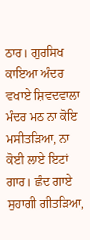ਠਾਰ। ਗੁਰਸਿਖ ਕਾਇਆ ਅੰਦਰ ਵਖਾਏ ਸ਼ਿਵਦਵਾਲਾ ਮੰਦਰ ਮਠ ਨਾ ਕੋਇ ਮਸੀਤੜਿਆ, ਨਾ ਕੋਈ ਲਾਏ ਇਟਾਂ ਗਾਰ। ਛੰਦ ਗਾਏ ਸੁਹਾਗੀ ਗੀਤੜਿਆ,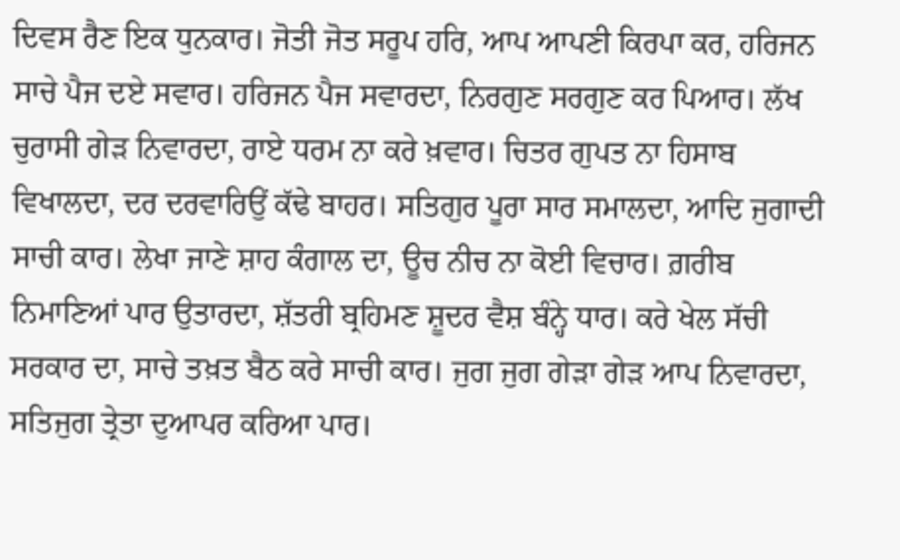ਦਿਵਸ ਰੈਣ ਇਕ ਧੁਨਕਾਰ। ਜੋਤੀ ਜੋਤ ਸਰੂਪ ਹਰਿ, ਆਪ ਆਪਣੀ ਕਿਰਪਾ ਕਰ, ਹਰਿਜਨ ਸਾਚੇ ਪੈਜ ਦਏ ਸਵਾਰ। ਹਰਿਜਨ ਪੈਜ ਸਵਾਰਦਾ, ਨਿਰਗੁਣ ਸਰਗੁਣ ਕਰ ਪਿਆਰ। ਲੱਖ ਚੁਰਾਸੀ ਗੇੜ ਨਿਵਾਰਦਾ, ਰਾਏ ਧਰਮ ਨਾ ਕਰੇ ਖ਼ਵਾਰ। ਚਿਤਰ ਗੁਪਤ ਨਾ ਹਿਸਾਬ ਵਿਖਾਲਦਾ, ਦਰ ਦਰਵਾਰਿਉਂ ਕੱਢੇ ਬਾਹਰ। ਸਤਿਗੁਰ ਪੂਰਾ ਸਾਰ ਸਮਾਲਦਾ, ਆਦਿ ਜੁਗਾਦੀ ਸਾਚੀ ਕਾਰ। ਲੇਖਾ ਜਾਣੇ ਸ਼ਾਹ ਕੰਗਾਲ ਦਾ, ਊਚ ਨੀਚ ਨਾ ਕੋਈ ਵਿਚਾਰ। ਗ਼ਰੀਬ ਨਿਮਾਣਿਆਂ ਪਾਰ ਉਤਾਰਦਾ, ਸ਼ੱਤਰੀ ਬ੍ਰਹਿਮਣ ਸ਼ੂਦਰ ਵੈਸ਼ ਬੰਨ੍ਹੇ ਧਾਰ। ਕਰੇ ਖੇਲ ਸੱਚੀ ਸਰਕਾਰ ਦਾ, ਸਾਚੇ ਤਖ਼ਤ ਬੈਠ ਕਰੇ ਸਾਚੀ ਕਾਰ। ਜੁਗ ਜੁਗ ਗੇੜਾ ਗੇੜ ਆਪ ਨਿਵਾਰਦਾ, ਸਤਿਜੁਗ ਤ੍ਰੇਤਾ ਦੁਆਪਰ ਕਰਿਆ ਪਾਰ।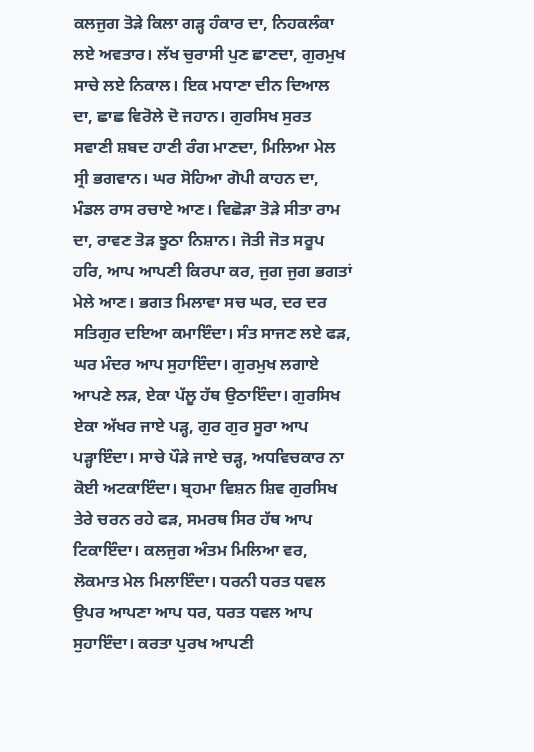ਕਲਜੁਗ ਤੋੜੇ ਕਿਲਾ ਗੜ੍ਹ ਹੰਕਾਰ ਦਾ, ਨਿਹਕਲੰਕਾ ਲਏ ਅਵਤਾਰ। ਲੱਖ ਚੁਰਾਸੀ ਪੁਣ ਛਾਣਦਾ, ਗੁਰਮੁਖ ਸਾਚੇ ਲਏ ਨਿਕਾਲ। ਇਕ ਮਧਾਣਾ ਦੀਨ ਦਿਆਲ ਦਾ, ਛਾਛ ਵਿਰੋਲੇ ਦੋ ਜਹਾਨ। ਗੁਰਸਿਖ ਸੁਰਤ ਸਵਾਣੀ ਸ਼ਬਦ ਹਾਣੀ ਰੰਗ ਮਾਣਦਾ, ਮਿਲਿਆ ਮੇਲ ਸ੍ਰੀ ਭਗਵਾਨ। ਘਰ ਸੋਹਿਆ ਗੋਪੀ ਕਾਹਨ ਦਾ, ਮੰਡਲ ਰਾਸ ਰਚਾਏ ਆਣ। ਵਿਛੋੜਾ ਤੋੜੇ ਸੀਤਾ ਰਾਮ ਦਾ, ਰਾਵਣ ਤੋੜ ਝੂਠਾ ਨਿਸ਼ਾਨ। ਜੋਤੀ ਜੋਤ ਸਰੂਪ ਹਰਿ, ਆਪ ਆਪਣੀ ਕਿਰਪਾ ਕਰ, ਜੁਗ ਜੁਗ ਭਗਤਾਂ ਮੇਲੇ ਆਣ। ਭਗਤ ਮਿਲਾਵਾ ਸਚ ਘਰ, ਦਰ ਦਰ ਸਤਿਗੁਰ ਦਇਆ ਕਮਾਇੰਦਾ। ਸੰਤ ਸਾਜਣ ਲਏ ਫੜ, ਘਰ ਮੰਦਰ ਆਪ ਸੁਹਾਇੰਦਾ। ਗੁਰਮੁਖ ਲਗਾਏ ਆਪਣੇ ਲੜ, ਏਕਾ ਪੱਲੂ ਹੱਥ ਉਠਾਇੰਦਾ। ਗੁਰਸਿਖ ਏਕਾ ਅੱਖਰ ਜਾਏ ਪੜ੍ਹ, ਗੁਰ ਗੁਰ ਸੂਰਾ ਆਪ ਪੜ੍ਹਾਇੰਦਾ। ਸਾਚੇ ਪੌੜੇ ਜਾਏ ਚੜ੍ਹ, ਅਧਵਿਚਕਾਰ ਨਾ ਕੋਈ ਅਟਕਾਇੰਦਾ। ਬ੍ਰਹਮਾ ਵਿਸ਼ਨ ਸ਼ਿਵ ਗੁਰਸਿਖ ਤੇਰੇ ਚਰਨ ਰਹੇ ਫੜ, ਸਮਰਥ ਸਿਰ ਹੱਥ ਆਪ ਟਿਕਾਇੰਦਾ। ਕਲਜੁਗ ਅੰਤਮ ਮਿਲਿਆ ਵਰ, ਲੋਕਮਾਤ ਮੇਲ ਮਿਲਾਇੰਦਾ। ਧਰਨੀ ਧਰਤ ਧਵਲ ਉਪਰ ਆਪਣਾ ਆਪ ਧਰ, ਧਰਤ ਧਵਲ ਆਪ ਸੁਹਾਇੰਦਾ। ਕਰਤਾ ਪੁਰਖ ਆਪਣੀ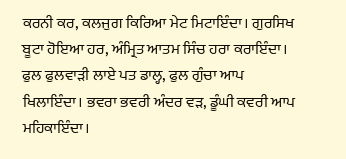ਕਰਨੀ ਕਰ, ਕਲਜੁਗ ਕਿਰਿਆ ਮੇਟ ਮਿਟਾਇੰਦਾ। ਗੁਰਸਿਖ ਬੂਟਾ ਹੋਇਆ ਹਰ, ਅੰਮ੍ਰਿਤ ਆਤਮ ਸਿੰਚ ਹਰਾ ਕਰਾਇੰਦਾ। ਫੁਲ ਫੁਲਵਾੜੀ ਲਾਏ ਪਤ ਡਾਲ੍ਹ, ਫੁਲ ਗੁੰਚਾ ਆਪ ਖਿਲਾਇੰਦਾ। ਭਵਰਾ ਭਵਰੀ ਅੰਦਰ ਵੜ, ਡੂੰਘੀ ਕਵਰੀ ਆਪ ਮਹਿਕਾਇੰਦਾ।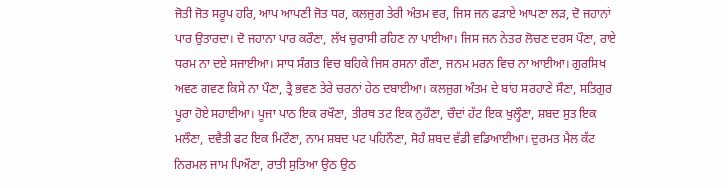ਜੋਤੀ ਜੋਤ ਸਰੂਪ ਹਰਿ, ਆਪ ਆਪਣੀ ਜੋਤ ਧਰ, ਕਲਜੁਗ ਤੇਰੀ ਅੰਤਮ ਵਰ, ਜਿਸ ਜਨ ਫੜਾਏ ਆਪਣਾ ਲੜ, ਦੋ ਜਹਾਨਾਂ ਪਾਰ ਉਤਾਰਦਾ। ਦੋ ਜਹਾਨਾ ਪਾਰ ਕਰੌਣਾ, ਲੱਖ ਚੁਰਾਸੀ ਰਹਿਣ ਨਾ ਪਾਈਆ। ਜਿਸ ਜਨ ਨੇਤਰ ਲੋਚਣ ਦਰਸ ਪੌਣਾ, ਰਾਏ ਧਰਮ ਨਾ ਦਏ ਸਜਾਈਆ। ਸਾਧ ਸੰਗਤ ਵਿਚ ਬਹਿਕੇ ਜਿਸ ਰਸਨਾ ਗੌਣਾ, ਜਨਮ ਮਰਨ ਵਿਚ ਨਾ ਆਈਆ। ਗੁਰਸਿਖ ਅਵਣ ਗਵਣ ਕਿਸੇ ਨਾ ਪੌਣਾ, ਤ੍ਰੈ ਭਵਣ ਤੇਰੇ ਚਰਨਾਂ ਹੇਠ ਦਬਾਈਆ। ਕਲਜੁਗ ਅੰਤਮ ਦੇ ਬਾਂਹ ਸਰਹਾਣੇ ਸੌਣਾ, ਸਤਿਗੁਰ ਪੂਰਾ ਹੋਏ ਸਹਾਈਆ। ਪੂਜਾ ਪਾਠ ਇਕ ਰਖੌਣਾ, ਤੀਰਥ ਤਟ ਇਕ ਨੁਹੌਣਾ, ਚੌਦਾਂ ਹੱਟ ਇਕ ਖੁਲ੍ਹੌਣਾ, ਸ਼ਬਦ ਸੁਤ ਇਕ ਮਲੌਣਾ, ਦਵੈਤੀ ਫਟ ਇਕ ਮਿਟੌਣਾ, ਨਾਮ ਸ਼ਬਦ ਪਟ ਪਹਿਨੌਣਾ, ਸੋਹੰ ਸ਼ਬਦ ਵੱਡੀ ਵਡਿਆਈਆ। ਦੁਰਮਤ ਮੈਲ ਕੱਟ ਨਿਰਮਲ ਜਾਮ ਪਿਔਣਾ, ਰਾਤੀ ਸੁਤਿਆ ਉਠ ਉਠ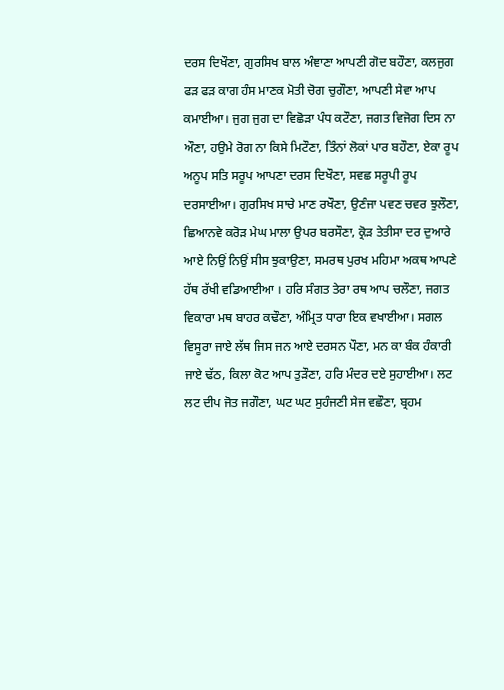ਦਰਸ ਦਿਖੌਣਾ, ਗੁਰਸਿਖ ਬਾਲ ਅੰਞਾਣਾ ਆਪਣੀ ਗੋਦ ਬਹੌਣਾ, ਕਲਜੁਗ ਫੜ ਫੜ ਕਾਗ ਹੰਸ ਮਾਣਕ ਮੋਤੀ ਚੋਗ ਚੁਗੌਣਾ, ਆਪਣੀ ਸੇਵਾ ਆਪ ਕਮਾਈਆ। ਜੁਗ ਜੁਗ ਦਾ ਵਿਛੋੜਾ ਪੰਧ ਕਟੌਣਾ, ਜਗਤ ਵਿਜੋਗ ਦਿਸ ਨਾ ਔਣਾ, ਹਉਮੇ ਰੋਗ ਨਾ ਕਿਸੇ ਮਿਟੌਣਾ, ਤਿੰਨਾਂ ਲੋਕਾਂ ਪਾਰ ਬਹੌਣਾ, ਏਕਾ ਰੂਪ ਅਨੂਪ ਸਤਿ ਸਰੂਪ ਆਪਣਾ ਦਰਸ ਦਿਖੌਣਾ, ਸਵਛ ਸਰੂਪੀ ਰੂਪ ਦਰਸਾਈਆ। ਗੁਰਸਿਖ ਸਾਚੇ ਮਾਣ ਰਖੌਣਾ, ਉਣੰਜਾ ਪਵਣ ਚਵਰ ਝੁਲੌਣਾ, ਛਿਆਨਵੇ ਕਰੋੜ ਮੇਘ ਮਾਲਾ ਉਪਰ ਬਰਸੌਣਾ, ਕ੍ਰੋੜ ਤੇਤੀਸਾ ਦਰ ਦੁਆਰੇ ਆਏ ਨਿਉਂ ਨਿਉਂ ਸੀਸ ਝੁਕਾਉਣਾ, ਸਮਰਥ ਪੁਰਖ ਮਹਿਮਾ ਅਕਥ ਆਪਣੇ ਹੱਥ ਰੱਖੀ ਵਡਿਆਈਆ । ਹਰਿ ਸੰਗਤ ਤੇਰਾ ਰਥ ਆਪ ਚਲੌਣਾ, ਜਗਤ ਵਿਕਾਰਾ ਮਥ ਬਾਹਰ ਕਢੌਣਾ, ਅੰਮ੍ਰਿਤ ਧਾਰਾ ਇਕ ਵਖਾਈਆ। ਸਗਲ ਵਿਸੂਰਾ ਜਾਏ ਲੱਥ ਜਿਸ ਜਨ ਆਏ ਦਰਸਨ ਪੌਣਾ, ਮਨ ਕਾ ਬੰਕ ਹੰਕਾਰੀ ਜਾਏ ਢੱਠ, ਕਿਲਾ ਕੋਟ ਆਪ ਤੁੜੌਣਾ, ਹਰਿ ਮੰਦਰ ਦਏ ਸੁਹਾਈਆ। ਲਟ ਲਟ ਦੀਪ ਜੋਤ ਜਗੌਣਾ, ਘਟ ਘਟ ਸੁਹੰਜਣੀ ਸੇਜ ਵਛੌਣਾ, ਬ੍ਰਹਮ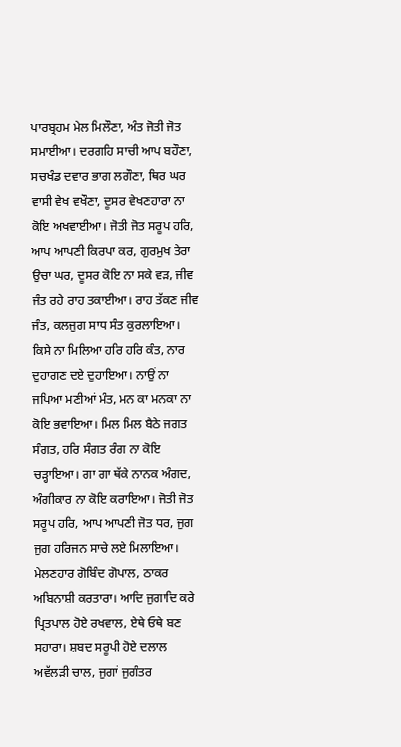ਪਾਰਬ੍ਰਹਮ ਮੇਲ ਮਿਲੌਣਾ, ਅੰਤ ਜੋਤੀ ਜੋਤ ਸਮਾਈਆ। ਦਰਗਹਿ ਸਾਚੀ ਆਪ ਬਹੌਣਾ, ਸਚਖੰਡ ਦਵਾਰ ਭਾਗ ਲਗੌਣਾ, ਥਿਰ ਘਰ ਵਾਸੀ ਵੇਖ ਵਖੌਣਾ, ਦੂਸਰ ਵੇਖਣਹਾਰਾ ਨਾ ਕੋਇ ਅਖਵਾਈਆ। ਜੋਤੀ ਜੋਤ ਸਰੂਪ ਹਰਿ, ਆਪ ਆਪਣੀ ਕਿਰਪਾ ਕਰ, ਗੁਰਮੁਖ ਤੇਰਾ ਉਚਾ ਘਰ, ਦੂਸਰ ਕੋਇ ਨਾ ਸਕੇ ਵੜ, ਜੀਵ ਜੰਤ ਰਹੇ ਰਾਹ ਤਕਾਈਆ। ਰਾਹ ਤੱਕਣ ਜੀਵ ਜੰਤ, ਕਲਜੁਗ ਸਾਧ ਸੰਤ ਕੁਰਲਾਇਆ। ਕਿਸੇ ਨਾ ਮਿਲਿਆ ਹਰਿ ਹਰਿ ਕੰਤ, ਨਾਰ ਦੁਹਾਗਣ ਦਏ ਦੁਹਾਇਆ। ਨਾਉਂ ਨਾ ਜਪਿਆ ਮਣੀਆਂ ਮੰਤ, ਮਨ ਕਾ ਮਨਕਾ ਨਾ ਕੋਇ ਭਵਾਇਆ। ਮਿਲ ਮਿਲ ਬੈਠੇ ਜਗਤ ਸੰਗਤ, ਹਰਿ ਸੰਗਤ ਰੰਗ ਨਾ ਕੋਇ ਚੜ੍ਹਾਇਆ। ਗਾ ਗਾ ਥੱਕੇ ਨਾਨਕ ਅੰਗਦ, ਅੰਗੀਕਾਰ ਨਾ ਕੋਇ ਕਰਾਇਆ। ਜੋਤੀ ਜੋਤ ਸਰੂਪ ਹਰਿ, ਆਪ ਆਪਣੀ ਜੋਤ ਧਰ, ਜੁਗ ਜੁਗ ਹਰਿਜਨ ਸਾਚੇ ਲਏ ਮਿਲਾਇਆ। ਮੇਲਣਹਾਰ ਗੋਬਿੰਦ ਗੋਪਾਲ, ਠਾਕਰ ਅਬਿਨਾਸ਼ੀ ਕਰਤਾਰਾ। ਆਦਿ ਜੁਗਾਦਿ ਕਰੇ ਪ੍ਰਿਤਪਾਲ ਹੋਏ ਰਖਵਾਲ, ਏਥੇ ਓਥੇ ਬਣ ਸਹਾਰਾ। ਸ਼ਬਦ ਸਰੂਪੀ ਹੋਏ ਦਲਾਲ ਅਵੱਲੜੀ ਚਾਲ, ਜੁਗਾਂ ਜੁਗੰਤਰ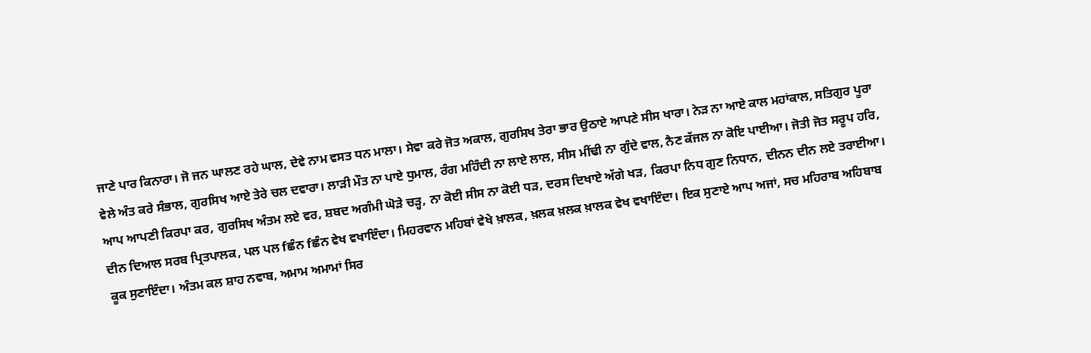ਜਾਣੇ ਪਾਰ ਕਿਨਾਰਾ। ਜੋ ਜਨ ਘਾਲਣ ਰਹੇ ਘਾਲ, ਦੇਵੇ ਨਾਮ ਵਸਤ ਧਨ ਮਾਲਾ। ਸੇਵਾ ਕਰੇ ਜੋਤ ਅਕਾਲ, ਗੁਰਸਿਖ ਤੇਰਾ ਭਾਰ ਉਠਾਏ ਆਪਣੇ ਸੀਸ ਖਾਰਾ। ਨੇੜ ਨਾ ਆਏ ਕਾਲ ਮਹਾਂਕਾਲ, ਸਤਿਗੁਰ ਪੂਰਾ ਵੇਲੇ ਅੰਤ ਕਰੇ ਸੰਭਾਲ, ਗੁਰਸਿਖ ਆਏ ਤੇਰੇ ਚਲ ਦਵਾਰਾ। ਲਾੜੀ ਮੌਤ ਨਾ ਪਾਏ ਧੁਮਾਲ, ਰੰਗ ਮਹਿੰਦੀ ਨਾ ਲਾਏ ਲਾਲ, ਸੀਸ ਮੀਂਢੀ ਨਾ ਗੁੰਦੇ ਵਾਲ, ਨੈਣ ਕੱਜਲ ਨਾ ਕੋਇ ਪਾਈਆ। ਜੋਤੀ ਜੋਤ ਸਰੂਪ ਹਰਿ, ਆਪ ਆਪਣੀ ਕਿਰਪਾ ਕਰ, ਗੁਰਸਿਖ ਅੰਤਮ ਲਏ ਵਰ, ਸ਼ਬਦ ਅਗੰਮੀ ਘੋੜੇ ਚੜ੍ਹ, ਨਾ ਕੋਈ ਸੀਸ ਨਾ ਕੋਈ ਧੜ, ਦਰਸ ਦਿਖਾਏ ਅੱਗੇ ਖੜ, ਕਿਰਪਾ ਨਿਧ ਗੁਣ ਨਿਧਾਨ, ਦੀਨਨ ਦੀਨ ਲਏ ਤਰਾਈਆ। ਦੀਨ ਦਿਆਲ ਸਰਬ ਪ੍ਰਿਤਪਾਲਕ, ਪਲ ਪਲ fਛੰਨ fਛੰਨ ਵੇਖ ਵਖਾਇੰਦਾ। ਮਿਹਰਵਾਨ ਮਹਿਬਾਂ ਵੇਖੇ ਖ਼ਾਲਕ, ਖ਼ਲਕ ਖ਼ਲਕ ਖ਼ਾਲਕ ਵੇਖ ਵਖਾਇੰਦਾ। ਇਕ ਸੁਣਾਏ ਆਪ ਅਜਾਂ, ਸਚ ਮਹਿਰਾਬ ਅਹਿਬਾਬ ਕੂਕ ਸੁਣਾਇੰਦਾ। ਅੰਤਮ ਕਲ ਸ਼ਾਹ ਨਵਾਬ, ਅਮਾਮ ਅਮਾਮਾਂ ਸਿਰ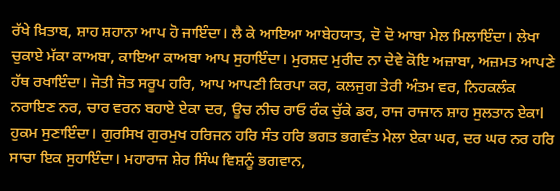ਰੱਖੇ ਖ਼ਿਤਾਬ, ਸ਼ਾਹ ਸ਼ਹਾਨਾ ਆਪ ਹੋ ਜਾਇੰਦਾ। ਲੈ ਕੇ ਆਇਆ ਆਬੇਹਯਾਤ, ਦੋ ਦੋ ਆਬਾ ਮੇਲ ਮਿਲਾਇੰਦਾ। ਲੇਖਾ ਚੁਕਾਏ ਮੱਕਾ ਕਾਅਬਾ, ਕਾਇਆ ਕਾਅਬਾ ਆਪ ਸੁਹਾਇੰਦਾ। ਮੁਰਸ਼ਦ ਮੁਰੀਦ ਨਾ ਦੇਵੇ ਕੋਇ ਅਜ਼ਾਬਾ, ਅਜ਼ਮਤ ਆਪਣੇ ਹੱਥ ਰਖਾਇੰਦਾ। ਜੋਤੀ ਜੋਤ ਸਰੂਪ ਹਰਿ, ਆਪ ਆਪਣੀ ਕਿਰਪਾ ਕਰ, ਕਲਜੁਗ ਤੇਰੀ ਅੰਤਮ ਵਰ, ਨਿਹਕਲੰਕ ਨਰਾਇਣ ਨਰ, ਚਾਰ ਵਰਨ ਬਹਾਏ ਏਕਾ ਦਰ, ਊਚ ਨੀਚ ਰਾਓ ਰੰਕ ਚੁੱਕੇ ਡਰ, ਰਾਜ ਰਾਜਾਨ ਸ਼ਾਹ ਸੁਲਤਾਨ ਏਕਾl ਹੁਕਮ ਸੁਣਾਇੰਦਾ। ਗੁਰਸਿਖ ਗੁਰਮੁਖ ਹਰਿਜਨ ਹਰਿ ਸੰਤ ਹਰਿ ਭਗਤ ਭਗਵੰਤ ਮੇਲਾ ਏਕਾ ਘਰ, ਦਰ ਘਰ ਨਰ ਹਰਿ ਸਾਚਾ ਇਕ ਸੁਹਾਇੰਦਾ। ਮਹਾਰਾਜ ਸ਼ੇਰ ਸਿੰਘ ਵਿਸ਼ਨੂੰ ਭਗਵਾਨ,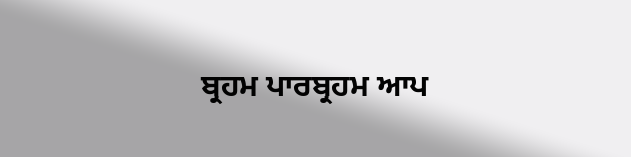ਬ੍ਰਹਮ ਪਾਰਬ੍ਰਹਮ ਆਪ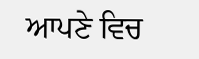ਆਪਣੇ ਵਿਚ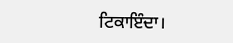ਟਿਕਾਇੰਦਾ।